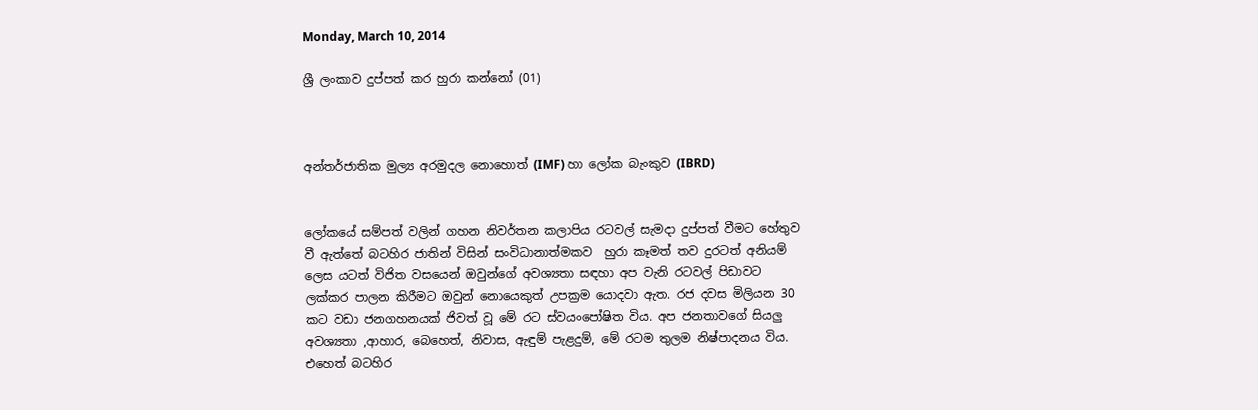Monday, March 10, 2014

ශ්‍රී ලංකාව දුප්පත් කර හුරා කන්නෝ (01)



අන්තර්ජාතික මුල්‍ය අරමුදල නොහොත් (IMF) හා ලෝක බැංකුව (IBRD)


ලෝකයේ සම්පත් වලින් ගහන නිවර්තන කලාපිය රටවල් සැමදා දුප්පත් වීමට හේතුව වී ඇත්තේ බටහිර ජාතින් විසින් සංවිධානාත්මකව  හුරා කෑමත් තව දුරටත් අනියම් ලෙස යටත් විජිත වසයෙන් ඔවුන්ගේ අවශ්‍යතා සඳහා අප වැනි රටවල් පිඩාවට ලක්කර පාලන කිරීමට ඔවුන් නොයෙකුත් උපක්‍රම යොදවා ඇත. රජ දවස මිලියන 30 කට වඩා ජනගහනයක් ජිවත් වූ මේ රට ස්වයංපෝෂිත විය. අප ජනතාවගේ සියලු අවශ්‍යතා ,ආහාර, බෙහෙත්, නිවාස, ඇඳුම් පැළදුම්, මේ රටම තුලම නිෂ්පාදනය විය. එහෙත් බටහිර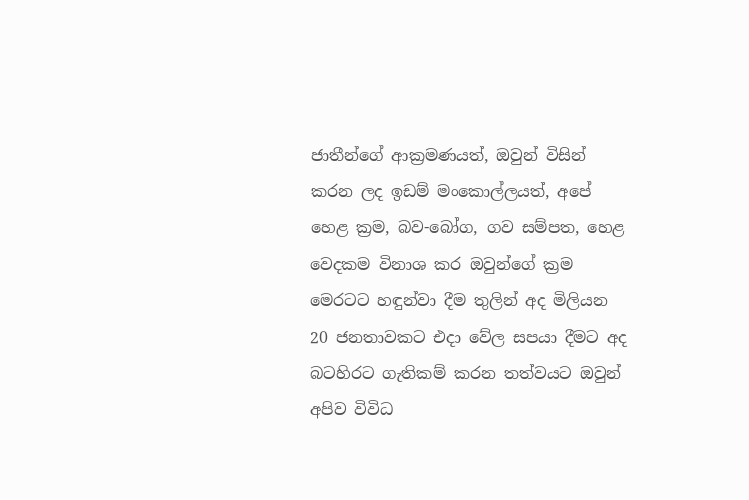ජාතීන්ගේ ආක්‍රමණයත්, ඔවුන් විසින් කරන ලද ඉඩම් මංකොල්ලයත්, අපේ හෙළ ක්‍රම, බව-බෝග, ගව සම්පත, හෙළ වෙදකම විනාශ කර ඔවුන්ගේ ක්‍රම මෙරටට හඳුන්වා දීම තුලින් අද මිලියන 20 ජනතාවකට එදා වේල සපයා දීමට අද  බටහිරට ගැතිකම් කරන තත්වයට ඔවුන් අපිව විවිධ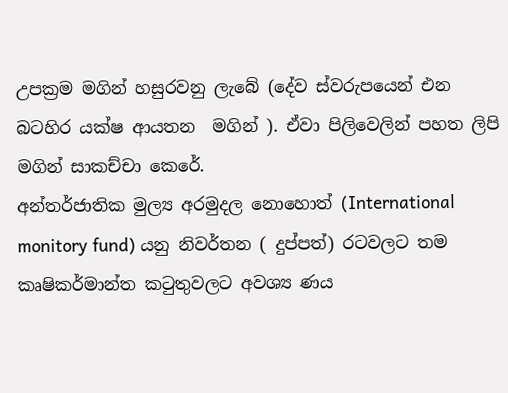උපක්‍රම මගින් හසුරවනු ලැබේ (දේව ස්වරුපයෙන් එන බටහිර යක්ෂ ආයතන  මගින් ). ඒවා පිලිවෙලින් පහත ලිපි මගින් සාකච්චා කෙරේ.
අන්තර්ජාතික මුල්‍ය අරමුදල නොහොත් (International monitory fund) යනු නිවර්තන ( දුප්පත්) රටවලට තම කෘෂිකර්මාන්ත කටුතුවලට අවශ්‍ය ණය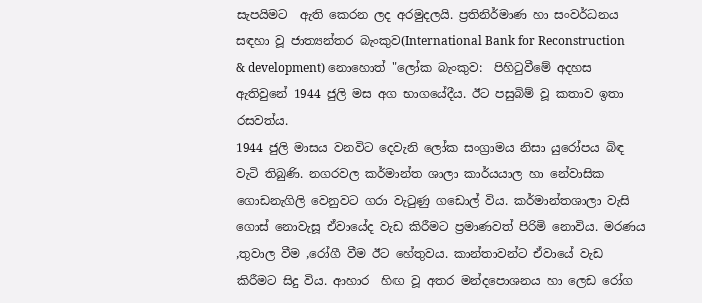සැපයිමට  ඇති කෙරන ලද අරමුදලයි. ප්‍රතිනිර්මාණ හා සංවර්ධනය සඳහා වූ ජාත්‍යන්තර බැංකුව(International Bank for Reconstruction & development) නොහොත් "ලෝක බැංකුව:  පිහිටුවීමේ අදහස ඇතිවුනේ 1944 ජුලි මස අග භාගයේදීය. ඊට පසුබිම් වූ කතාව ඉතා රසවත්ය.
1944 ජුලි මාසය වනවිට දෙවැනි ලෝක සංග්‍රාමය නිසා යුරෝපය බිඳ වැටි තිබුණි. නගරවල කර්මාන්ත ශාලා කාර්යයාල හා නේවාසික ගොඩනැගිලි වෙනුවට ගරා වැටුණු ගඩොල් විය. කර්මාන්තශාලා වැසි ගොස් නොවැසූ ඒවායේද වැඩ කිරීමට ප්‍රමාණවත් පිරිමි නොවිය. මරණය ,තුවාල වීම ,රෝගී වීම ඊට හේතුවය. කාන්තාවන්ට ඒවායේ වැඩ කිරීමට සිදු විය. ආහාර  හිඟ වූ අතර මන්දපොශනය හා ලෙඩ රෝග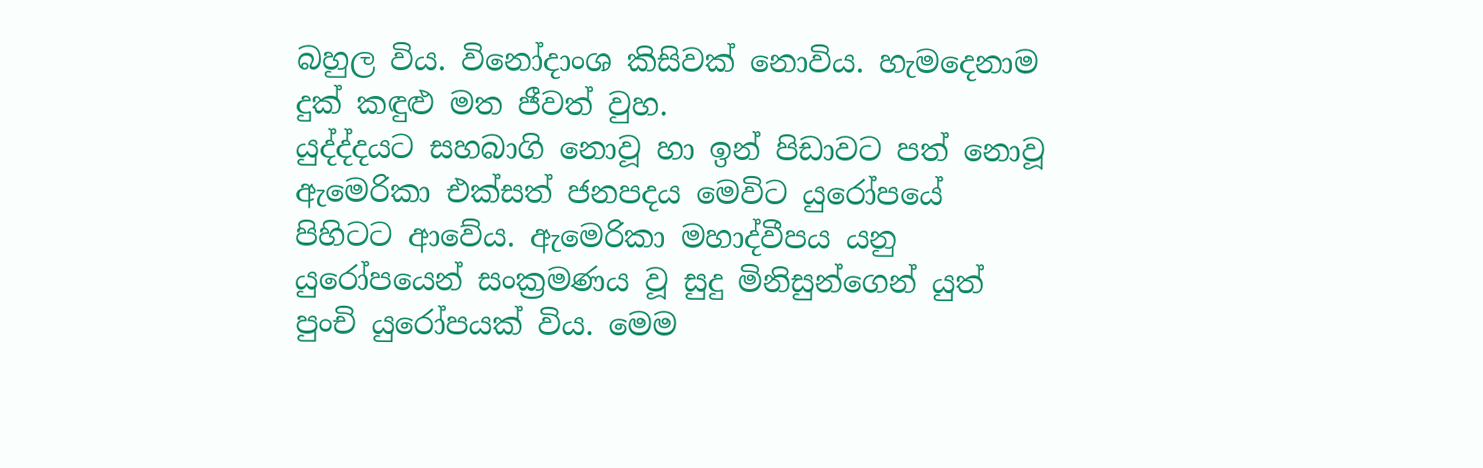බහුල විය. විනෝදාංශ කිසිවක් නොවිය. හැමදෙනාම දුක් කඳුළු මත ජීවත් වුහ.
යුද්ද්දයට සහබාගි නොවූ හා ඉන් පිඩාවට පත් නොවූ ඇමෙරිකා එක්සත් ජනපදය මෙවිට යුරෝපයේ පිහිටට ආවේය. ඇමෙරිකා මහාද්වීපය යනු යුරෝපයෙන් සංක්‍රමණය වූ සුදු මිනිසුන්ගෙන් යුත් පුංචි යුරෝපයක් විය. මෙම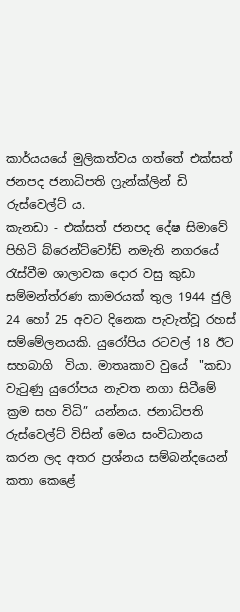කාර්යයයේ මුලිකත්වය ගත්තේ එක්සත් ජනපද ජනාධිපති ෆ්‍රැන්ක්ලින් ඩි රුස්වෙල්ට්‍ ය.
කැනඩා - එක්සත් ජනපද දේෂ සිමාවේ පිහිටි බ්රෙන්ට්වෝඩ් නමැති නගරයේ රැස්වීම ශාලාවක දොර වසු කුඩා සම්මන්ත්රණ කාමරයක් තුල 1944 ජුලි 24 හෝ 25 අවට දිනෙක පැවැත්වූ රහස් සම්මේලනයකි. යුරෝපිය රටවල් 18 ඊට සහබාගි  වියා. මාතෘකාව වුයේ  "කඩා වැටුණු යුරෝපය නැවත නගා සිටීමේ ක්‍රම සහ විධි” යන්නය. ජනාධිපති රුස්වෙල්ට් විසින් මෙය සංවිධානය කරන ලද අතර ප්‍රශ්නය සම්බන්දයෙන් කතා කෙළේ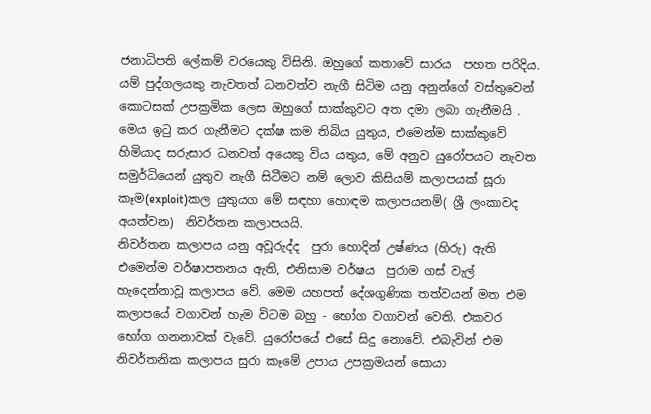ජනාධිපති ලේකම් වරයෙකු විසිනි. ඔහුගේ කතාවේ සාරය  පහත පරිදිය.
යම් පුද්ගලයකු නැවතත් ධනවත්ව නැගී සිටිම යනු අනුන්ගේ වස්තුවෙන් කොටසක් උපක්‍රමික ලෙස ඔහුගේ සාක්කුවට අත දමා ලබා ගැනීමයි . මෙය ඉටු කර ගැනීමට දක්ෂ කම තිබිය යුතුය, එමෙන්ම සාක්කුවේ හිමියාද සරුසාර ධනවත් අයෙකු විය යතුය, මේ අනුව යුරෝපයට නැවත සමුර්ධියෙන් යුතුව නැගී සිටීමට නම් ලොව කිසියම් කලාපයක් සූරා කෑම(exploit)කල යුතුයග මේ සඳහා හොඳම කලාපයනම්( ශ්‍රී ලංකාවද අයත්වන)  නිවර්තන කලාපයයි.
නිවර්තන කලාපය යනු අවූරුද්ද  පුරා හොදින් උෂ්ණය (හිරු) ඇති එමෙන්ම වර්ෂාපතනය ඇති, එනිසාම වර්ෂය  පුරාම ගස් වැල් හැදෙන්නාවූ කලාපය වේ. මෙම යහපත් දේශගුණික තත්වයන් මත එම කලාපයේ වගාවන් හැම විටම බහු - භෝග වගාවන් වෙති. එකවර භෝග ගනනාවක් වැවේ. යුරෝපයේ එසේ සිදු නොවේ. එබැවින් එම නිවර්තනික කලාපය සුරා කෑමේ උපාය උපක්‍රමයන් සොයා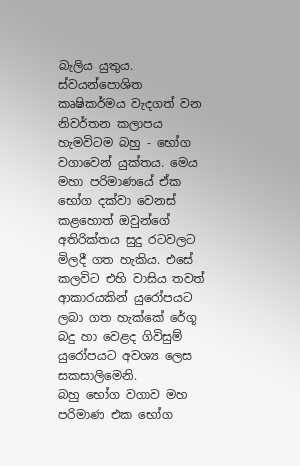බැලිය යුතුය.
ස්වයන්පොශිත කෘෂිකර්මය වැදගත් වන නිවර්තන කලාපය හැමවිටම බහු - භෝග වගාවෙන් යුක්තය. මෙය මහා පරිමාණයේ ඒක භෝග දක්වා වෙනස් කළහොත් ඔවුන්ගේ අතිරික්තය සුදු රටවලට මිලදී ගත හැකිය. එසේ කලවිට එහි වාසිය තවත් ආකාරයකින් යුරෝපයට ලබා ගත හැක්කේ රේගූ බදු හා වෙළද ගිවිසුම් යුරෝපයට අවශ්‍ය ලෙස සකසාලිමෙනි.
බහු භෝග වගාව මහ පරිමාණ එක භෝග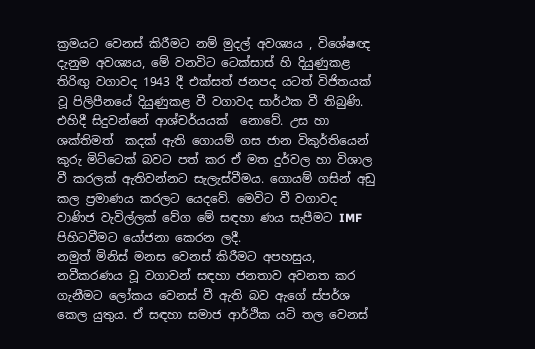ක්‍රමයට වෙනස් කිරීමට නම් මුදල් අවශ්‍යය , විශේෂඥ දැනුම අවශ්‍යය, මේ වනවිට ටෙක්සාස් හි දියුණුකළ තිරිඟු වගාවද 1943 දී එක්සත් ජනපද යටත් විජිතයක්  වූ පිලිපීනයේ දියුණුකළ වී වගාවද සාර්ථක වී තිබුණි. එහිදී සිදුවන්නේ ආශ්චර්යයක්  නොවේ. උස හා ශක්තිමත්  කදක් ඇති ගොයම් ගස ජාන විකුර්තියෙන් කුරු මිට්ටෙක් බවට පත් කර ඒ මත දුර්වල හා විශාල වී කරලක් ඇතිවන්නට සැලැස්වීමය. ගොයම් ගසින් අඩු කල ප්‍රමාණය කරලට යෙදවේ. මෙවිට වී වගාවද වාණිජ වැවිල්ලක් වේග මේ සඳහා ණය සැපීමට IMF පිහිටවීමට යෝජනා කෙරන ලදී.
නමුත් මිනිස් මනස වෙනස් කිරීමට අපහසුය, නවීකරණය වූ වගාවන් සඳහා ජනතාව අවනත කර ගැනීමට ලෝකය වෙනස් වී ඇති බව ඇගේ ස්පර්ශ කෙල යුතුය. ඒ සඳහා සමාජ ආර්ථික යටි තල වෙනස්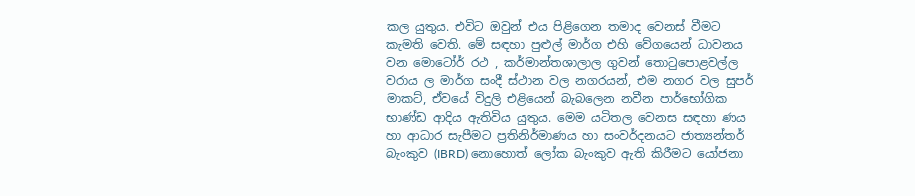කල යුතුය. එවිට ඔවුන් එය පිළිගෙන තමාද වෙනස් වීමට කැමති වෙති. මේ සඳහා පුළුල් මාර්ග එහි වේගයෙන් ධාවනය වන මොටෝර් රථ , කර්මාන්තශාලාල ගුවන් තොටුපොළවල්ල වරාය ල මාර්ග සංදී ස්ථාන වල නගරයන්, එම නගර වල සුපර් මාකට්, ඒවයේ විදුලි එළියෙන් බැබලෙන නවීන පාර්භෝගික භාණ්ඩ ආදිය ඇතිවිය යුතුය. මෙම යටිතල වෙනස සඳහා ණය හා ආධාර සැපීමට ප්‍රතිනිර්මාණය හා සංවර්දනයට ජාත්‍යන්තර් බැංකුව (IBRD) නොහොත් ලෝක බැංකුව ඇති කිරීමට යෝජනා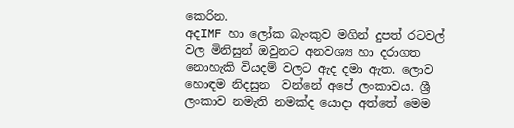කෙරින.
අදIMF හා ලෝක බැංකුව මගින් දුපත් රටවල් වල මිනිසුන් ඔවුනට අනවශ්‍ය හා දරාගත නොහැකි වියදම් වලට ඇද දමා ඇත. ලොව හොඳම නිදසුන  වන්නේ අපේ ලංකාවය. ශ්‍රී ලංකාව නමැති නමක්ද යොදා අත්තේ මෙම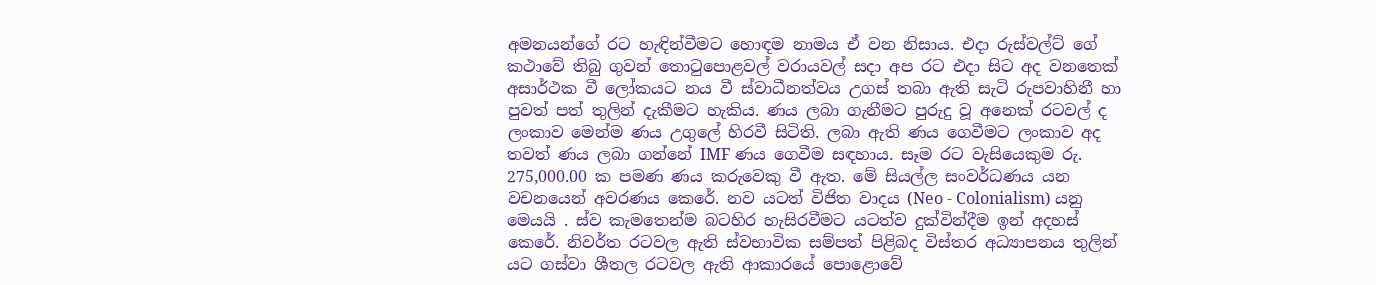අමනයන්ගේ රට හැඳින්වීමට හොඳම නාමය ඒ වන නිසාය. එදා රුස්වල්ට් ගේ කථාවේ තිබු ගුවන් තොටුපොළවල් වරායවල් සදා අප රට එදා සිට අද වනතෙක් අසාර්ථක වී ලෝකයට නය වී ස්වාධීනත්වය උගස් තබා ඇති සැටි රුපවාහිනී හා පුවත් පත් තුලින් දැකීමට හැකිය. ණය ලබා ගැනීමට පුරුදු වූ අනෙක් රටවල් ද ලංකාව මෙන්ම ණය උගුලේ හිරවී සිටිති. ලබා ඇති ණය ගෙවීමට ලංකාව අද තවත් ණය ලබා ගන්නේ IMF ණය ගෙවීම සඳහාය. සෑම රට වැසියෙකුම රු. 275,000.00 ක පමණ ණය කරුවෙකු වී ඇත. මේ සියල්ල සංවර්ධණය යන වචනයෙන් අවරණය කෙරේ. නව යටත් විජිත වාදය (Neo - Colonialism) යනු මෙයයි . ස්ව කැමතෙන්ම බටහිර හැසිරවීමට යටත්ව දුක්වින්දීම ඉන් අදහස් කෙරේ. නිවර්ත රටවල ඇති ස්වභාවික සම්පත් පිළිබද විස්තර අධ්‍යාපනය තුලින් යට ගස්වා ශීතල රටවල ඇති ආකාරයේ පොළොවේ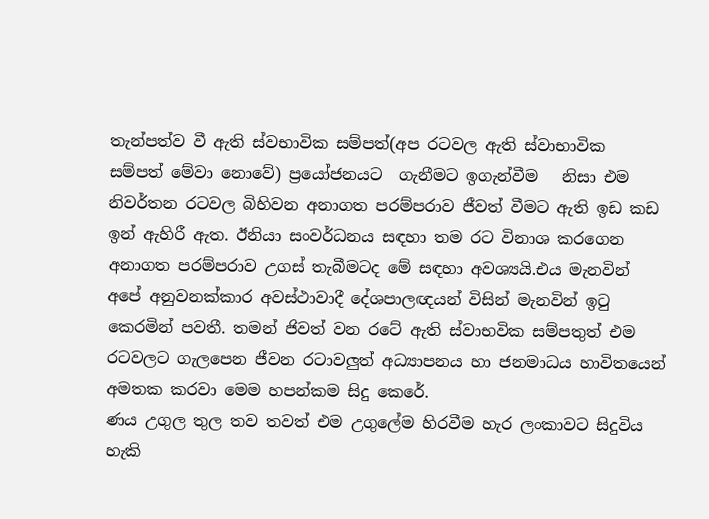තැන්පත්ව වී ඇති ස්වභාවික සම්පත්(අප රටවල ඇති ස්වාභාවික  සම්පත් මේවා නොවේ) ප්‍රයෝජනයට  ගැනීමට ඉගැන්වීම   නිසා එම නිවර්තන රටවල බිහිවන අනාගත පරම්පරාව ජීවත් වීමට ඇති ඉඩ කඩ ඉන් ඇහිරී ඇත. ඊනියා සංවර්ධනය සඳහා තම රට විනාශ කරගෙන අනාගත පරම්පරාව උගස් තැබීමටද මේ සඳහා අවශ්‍යයි.එය මැනවින් අපේ අනුවනක්කාර අවස්ථාවාදී දේශපාලඥයන් විසින් මැනවින් ඉටු කෙරමින් පවතී. තමන් ජිවත් වන රටේ ඇති ස්වාභවික සම්පතුත් එම රටවලට ගැලපෙන ජීවන රටාවලුත් අධ්‍යාපනය හා ජනමාධය හාවිතයෙන් අමතක කරවා මෙම හපන්කම සිදු කෙරේ.
ණය උගුල තුල තව තවත් එම උගුලේම හිරවීම හැර ලංකාවට සිදුවිය හැකි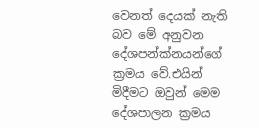වෙනත් දෙයක් නැති බව මේ අනුවන දේශපන්ක්නයන්ගේ ක්‍රමය වේ.එයින් මිදීමට ඔවුන් මෙම දේශපාලන ක්‍රමය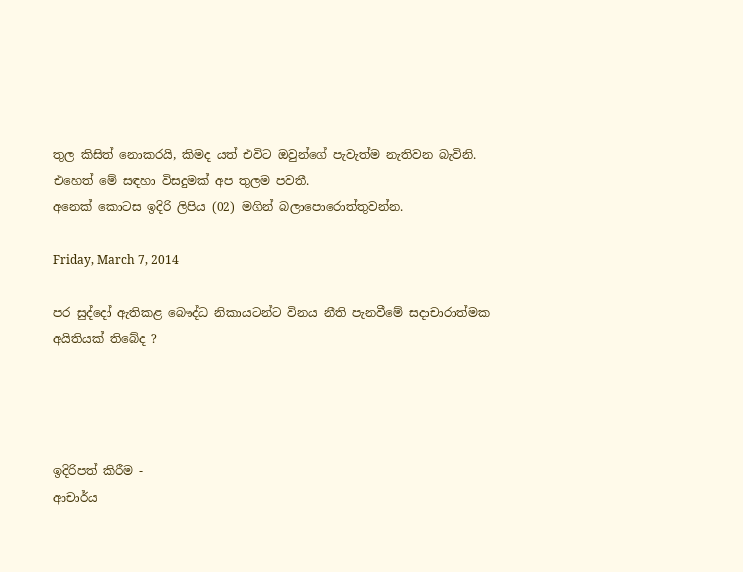තුල කිසිත් නොකරයි, කිමද යත් එවිට ඔවුන්ගේ පැවැත්ම නැතිවන බැවිනි. එහෙත් මේ සඳහා විසදුමක් අප තුලම පවතී.
අනෙක් කොටස ඉදිරි ලිපිය (02) මගින් බලාපොරොත්තුවන්න.

Friday, March 7, 2014

පර සුද්දෝ ඇතිකළ බෞද්ධ නිකායටන්ට විනය නීති පැනවීමේ සදාචාරාත්මක අයිතියක් තිබේද ?




ඉදිරිපත් කිරීම -
ආචාර්ය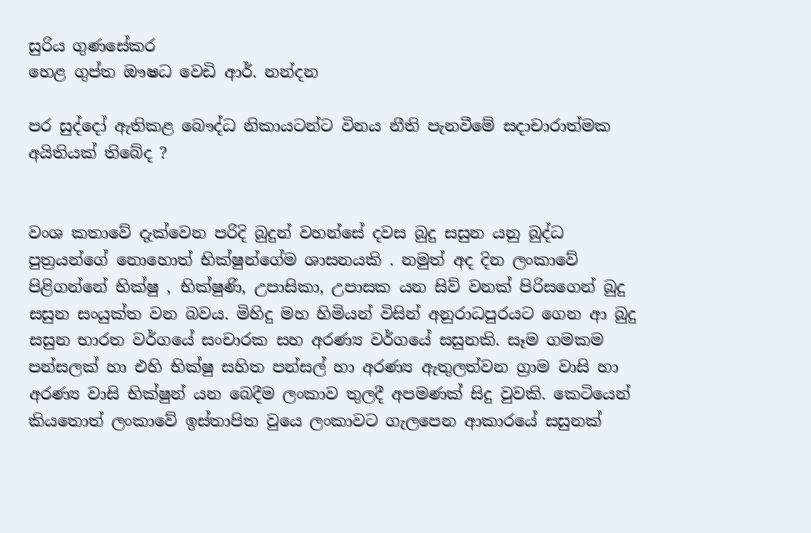සුරිය ගුණසේකර
හෙළ ගුප්ත ඖෂධ වෙඩි ආර්. නන්දන

පර සුද්දෝ ඇතිකළ බෞද්ධ නිකායටන්ට විනය නීති පැනවීමේ සදාචාරාත්මක අයිතියක් තිබේද ?


වංශ කතාවේ දැක්වෙන පරිදි බුදුන් වහන්සේ දවස බුදු සසුන යනු බුද්ධ පුත්‍රයන්ගේ නොහොත් භික්ෂුන්ගේම ශාසනයකි . නමුත් අද දින ලංකාවේ පිළිගන්නේ භික්ෂු , භික්ෂුණි, උපාසිකා, උපාසක යන සිව් වනක් පිරිසගෙන් බුදු සසුන සංයුක්ත වන බවය. මිහිදු මහ හිමියන් විසින් අනුරාධපුරයට ගෙන ආ බුදු සසුන භාරත වර්ගයේ සංචාරක සහ අරණ්‍ය වර්ගයේ සසුනකි. සෑම ගමකම පන්සලක් හා එහි භික්ෂු සහිත පන්සල් හා අරණ්‍ය ඇතුලත්වන ග්‍රාම වාසි හා අරණ්‍ය වාසි භික්ෂුන් යන බෙදීම ලංකාව තුලදී අපමණක් සිදු වුවකි. කෙටියෙන් කියතොත් ලංකාවේ ඉස්තාපිත වුයෙ ලංකාවට ගැලපෙන ආකාරයේ සසුනක්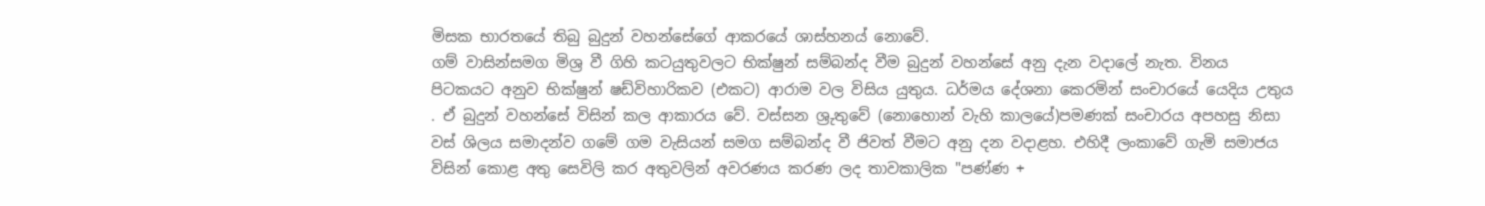මිසක භාරතයේ තිබු බුදුන් වහන්සේගේ ආකරයේ ශාස්හනය් නොවේ.
ගම් වාසින්සමග මිශ්‍ර වී ගිහි කටයුතුවලට භික්ෂුන් සම්බන්ද වීම බුදුන් වහන්සේ අනු දැන වදාලේ නැත. විනය පිටකයට අනුව භික්ෂුන් ෂඩ්විහාරිකව (එකට) ආරාම වල විසිය යුතුය. ධර්මය දේශනා කෙරමින් සංචාරයේ යෙදිය උතුය . ඒ බුදුන් වහන්සේ විසින් කල ආකාරය වේ. වස්සන ශ්‍රුතුවේ (නොහොන් වැහි කාලයේ)පමණක් සංචාරය අපහසු නිසා වස් ශිලය සමාදන්ව ගමේ ගම වැසියන් සමග සම්බන්ද වී ජිවත් වීමට අනු දන වදාළහ. එහිදී ලංකාවේ ගැමි සමාජය විසින් කොළ අතු සෙවිලි කර අතුවලින් අවරණය කරණ ලද තාවකාලික "පණ්ණ +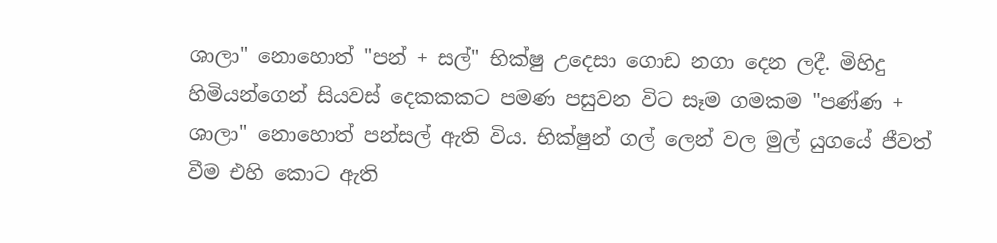ශාලා" නොහොත් "පන් + සල්" භික්ෂු උදෙසා ගොඩ නගා දෙන ලදී. මිහිදු හිමියන්ගෙන් සියවස් දෙකකකට පමණ පසුවන විට සෑම ගමකම "පණ්ණ + ශාලා" නොහොත් පන්සල් ඇති විය. භික්ෂුන් ගල් ලෙන් වල මුල් යුගයේ ජීවත් වීම එහි කොට ඇති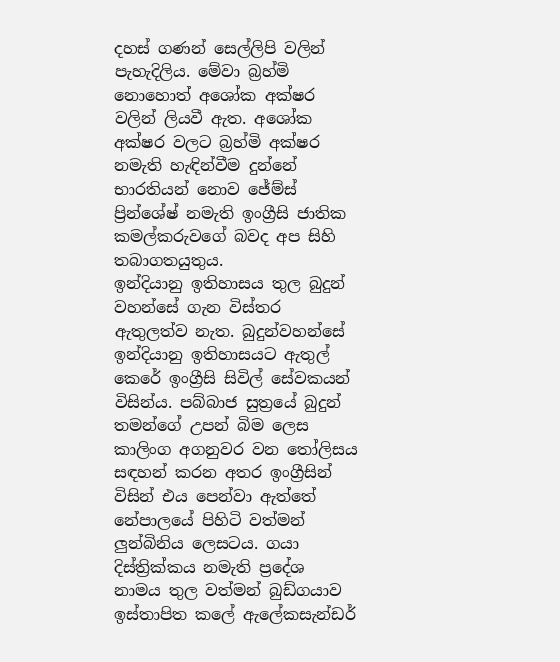දහස් ගණන් සෙල්ලිපි වලින් පැහැදිලිය. මේවා බ්‍රහ්මි නොහොත් අශෝක අක්ෂර වලින් ලියවී ඇත. අශෝක අක්ෂර වලට බ්‍රහ්මි අක්ෂර නමැති හැඳින්වීම දුන්නේ භාරතියන් නොව ජේම්ස් ප්‍රින්ශේෂ් නමැති ඉංග්‍රීසි ජාතික කමල්කරුවගේ බවද අප සිහි තබාගතයුතුය.
ඉන්දියානු ඉතිහාසය තුල බුදුන් වහන්සේ ගැන විස්තර ඇතුලත්ව නැත. බුදුන්වහන්සේ ඉන්දියානු ඉතිහාසයට ඇතුල් කෙරේ ඉංග්‍රීසි සිවිල් සේවකයන් විසින්ය. පබ්බාජ සුත්‍රයේ බුදුන් තමන්ගේ උපන් බිම ලෙස කාලිංග අගනුවර වන තෝලිසය සඳහන් කරන අතර ඉංග්‍රීසින් විසින් එය පෙන්වා ඇත්තේ නේපාලයේ පිහිටි වත්මන් ලුන්බිනිය ලෙසටය. ගයා දිස්ත්‍රික්කය නමැති ප්‍රදේශ නාමය තුල වත්මන් බුඩ්ගයාව ඉස්තාපිත කලේ ඇලේකසැන්ඩර්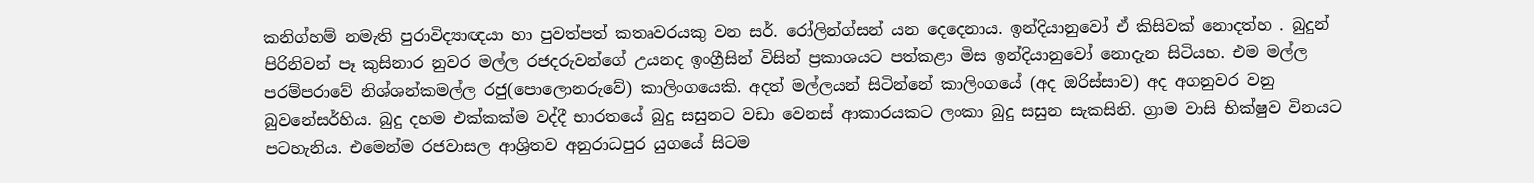කනිග්හම් නමැති පුරාවිද්‍යාඥයා හා පුවත්පත් කතෘවරයකු වන සර්. රෝලින්ග්සන් යන දෙදෙනාය. ඉන්දියානුවෝ ඒ කිසිවක් නොදත්හ . බුදුන් පිරිනිවන් පෑ කුසිනාර නුවර මල්ල රජදරුවන්ගේ උයනද ඉංග්‍රීසින් විසින් ප්‍රකාශයට පත්කළා මිස ඉන්දියානුවෝ නොදැන සිටියහ. එම මල්ල පරම්පරාවේ නිශ්ශන්කමල්ල රජු(පොලොනරුවේ) කාලිංගයෙකි. අදත් මල්ලයන් සිටින්නේ කාලිංගයේ (අද ඔරිස්සාව) අද අගනුවර වනු බුවනේසර්හිය. බුදු දහම එක්කක්ම වද්දී භාරතයේ බුදු සසුනට වඩා වෙනස් ආකාරයකට ලංකා බුදු සසුන සැකසිනි. ග්‍රාම වාසි භික්ෂුව විනයට පටහැනිය. එමෙන්ම රජවාසල ආශ්‍රිතව අනුරාධපුර යුගයේ සිටම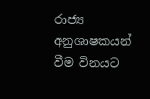රාජ්‍ය අනුශාෂකයන් වීම විනයට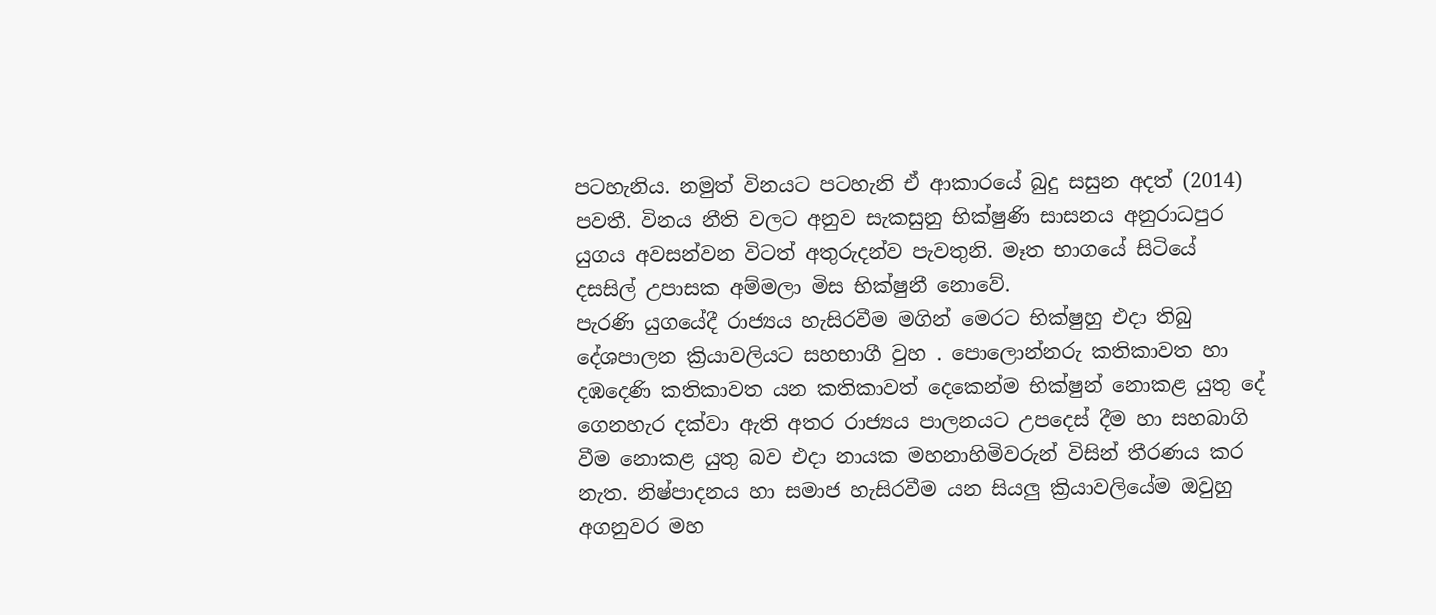පටහැනිය. නමුත් විනයට පටහැනි ඒ ආකාරයේ බුදු සසුන අදත් (2014) පවතී. විනය නීති වලට අනුව සැකසුනු භික්ෂුණි සාසනය අනුරාධපුර යුගය අවසන්වන විටත් අතුරුදන්ව පැවතුනි. මෑත භාගයේ සිටියේ දසසිල් උපාසක අම්මලා මිස භික්ෂුනී නොවේ.
පැරණි යුගයේදී රාජ්‍යය හැසිරවීම මගින් මෙරට භික්ෂුහු එදා තිබු දේශපාලන ක්‍රියාවලියට සහභාගී වුහ . පොලොන්නරු කතිකාවත හා දඹදෙණි කතිකාවත යන කතිකාවත් දෙකෙන්ම භික්ෂුන් නොකළ යුතු දේ ගෙනහැර දක්වා ඇති අතර රාජ්‍යය පාලනයට උපදෙස් දීම හා සහබාගි වීම නොකළ යුතු බව එදා නායක මහනාහිමිවරුන් විසින් තීරණය කර නැත. නිෂ්පාදනය හා සමාජ හැසිරවීම යන සියලු ක්‍රියාවලියේම ඔවුහු අගනුවර මහ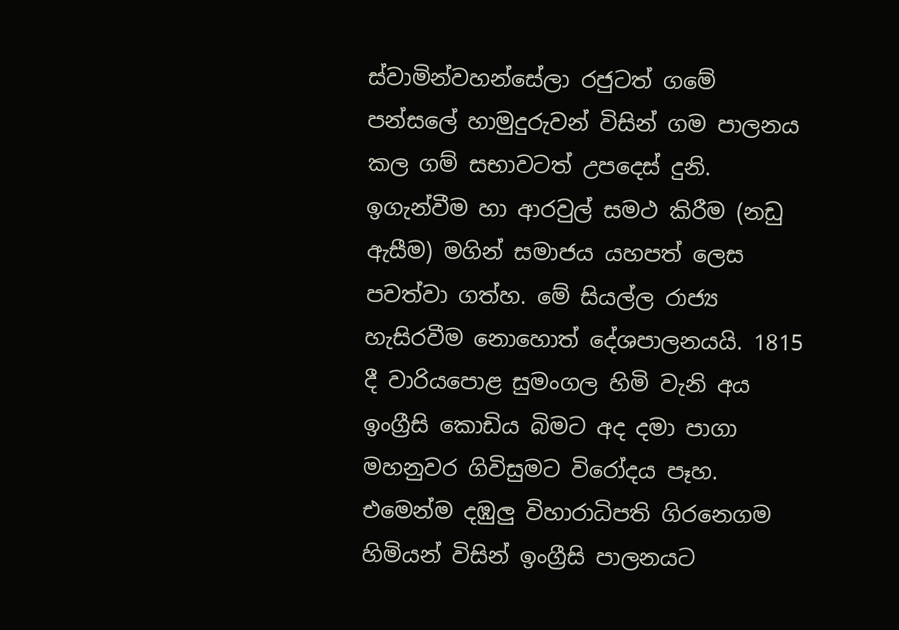ස්වාමින්වහන්සේලා රජුටත් ගමේ පන්සලේ හාමුදුරුවන් විසින් ගම පාලනය කල ගම් සභාවටත් උපදෙස් දුනි. ඉගැන්වීම හා ආරවුල් සමථ කිරීම (නඩු ඇසීම) මගින් සමාජය යහපත් ලෙස පවත්වා ගත්හ. මේ සියල්ල රාජ්‍ය හැසිරවීම නොහොත් දේශපාලනයයි. 1815 දී වාරියපොළ සුමංගල හිමි වැනි අය ඉංග්‍රීසි කොඩිය බිමට අද දමා පාගා මහනුවර ගිවිසුමට විරෝදය පෑහ. එමෙන්ම දඹුලු විහාරාධිපති ගිරනෙගම හිමියන් විසින් ඉංග්‍රීසි පාලනයට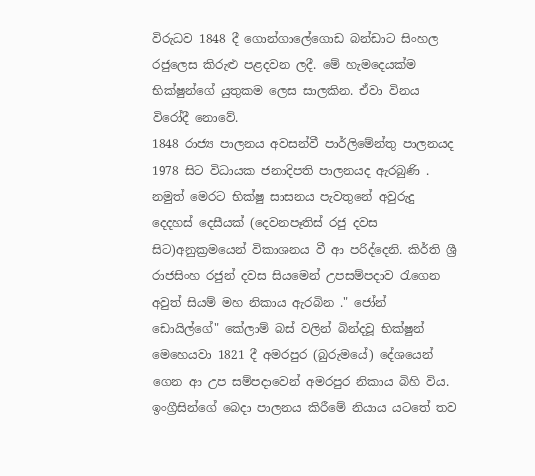විරුධව 1848 දී ගොන්ගාලේගොඩ බන්ඩාට සිංහල රජුලෙස කිරුළු පළදවන ලදී. මේ හැමදෙයක්ම භික්ෂුන්ගේ යුතුකම ලෙස සාලකින. ඒවා විනය විරෝදී නොවේ.
1848 රාජ්‍ය පාලනය අවසන්වී පාර්ලිමේන්තු පාලනයද 1978 සිට විධායක ජනාදිපති පාලනයද ඇරබුණි . නමුත් මෙරට භික්ෂු සාසනය පැවතුනේ අවුරුදු දෙදහස් දෙසීයක් (දෙවනපෑතිස් රජු දවස සිට)අනුක්‍රමයෙන් විකාශනය වී ආ පරිද්දෙනි. කිර්ති ශ්‍රී රාජසිංහ රජුන් දවස සියමෙන් උපසම්පදාව රැගෙන අවුත් සියම් මහ නිකාය ඇරබින ." ජෝන් ඩොයිල්ගේ" කේලාම් බස් වලින් බින්දවූ භික්ෂුන් මෙහෙයවා 1821 දී අමරපුර (බුරුමයේ) දේශයෙන් ගෙන ආ උප සම්පදාවෙන් අමරපුර නිකාය බිහි විය. ඉංග්‍රීසින්ගේ බෙදා පාලනය කිරීමේ නියාය යටතේ තව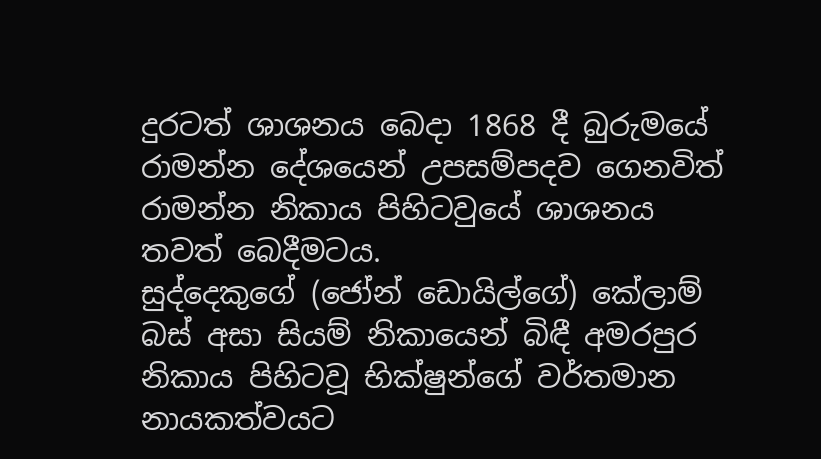දුරටත් ශාශනය බෙදා 1868 දී බුරුමයේ රාමන්න දේශයෙන් උපසම්පදව ගෙනවිත් රාමන්න නිකාය පිහිටවුයේ ශාශනය තවත් බෙදීමටය.
සුද්දෙකුගේ (ජෝන් ඩොයිල්ගේ) කේලාම් බස් අසා සියම් නිකායෙන් බිඳී අමරපුර නිකාය පිහිටවූ භික්ෂුන්ගේ වර්තමාන නායකත්වයට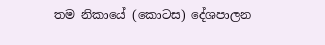තම නිකායේ (කොටස) දේශපාලන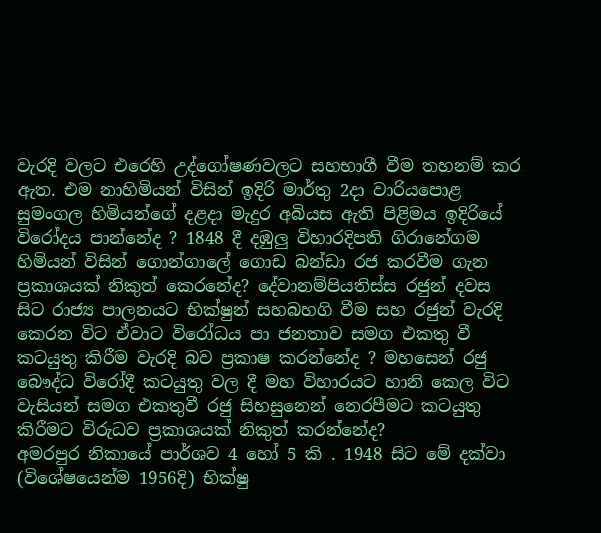වැරදි වලට එරෙහි උද්ගෝෂණවලට සහභාගී වීම තහනම් කර ඇත. එම නාහිමියන් විසින් ඉදිරි මාර්තු 2දා වාරියපොළ සුමංගල හිමියන්ගේ දළදා මැදුර අබියස ඇති පිළිමය ඉදිරියේ විරෝදය පාන්නේද ? 1848 දී දඹුලු විහාරදිපති ගිරානේගම හිමියන් විසින් ගොන්ගාලේ ගොඩ බන්ඩා රජ කරවීම ගැන ප්‍රකාශයක් නිකුත් කෙරනේද? දේවානම්පියතිස්ස රජුන් දවස සිට රාජ්‍ය පාලනයට භික්ෂුන් සහබහගි වීම සහ රජුන් වැරදි කෙරන විට ඒවාට විරෝධය පා ජනතාව සමග එකතු වී කටයුතු කිරීම වැරදි බව ප්‍රකාෂ කරන්නේද ? මහසෙන් රජු බෞද්ධ විරෝදී කටයුතු වල දී මහ විහාරයට හානි කෙල විට වැසියන් සමග එකතුවී රජු සිහසුනෙන් නෙරපීමට කටයුතු කිරීමට විරුධව ප්‍රකාශයක් නිකුත් කරන්නේද?
අමරපුර නිකායේ පාර්ශව 4 හෝ 5 කි . 1948 සිට මේ දක්වා (විශේෂයෙන්ම 1956දි) භික්ෂු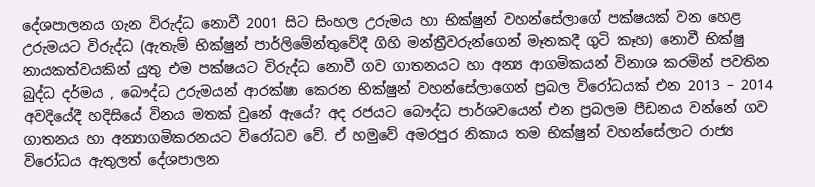දේශපාලනය ගැන විරුද්ධ නොවී 2001 සිට සිංහල උරුමය හා භික්ෂුන් වහන්සේලාගේ පක්ෂයක් වන හෙළ උරුමයට විරුද්ධ (ඇතැම් භික්ෂුන් පාර්ලිමේන්තුවේදී ගිහි මන්ත්‍රීවරුන්ගෙන් මෑතකදී ගුටි කෑහ) නොවී භික්ෂු නායකත්වයකින් යුතු එම පක්ෂයට විරුද්ධ නොවී ගව ගාතනයට හා අන්‍ය ආගමිකයන් විනාශ කරමින් පවතින බුද්ධ දර්මය , බෞද්ධ උරුමයන් ආරක්ෂා කෙරන භික්ෂුන් වහන්සේලාගෙන් ප්‍රබල විරෝධයක් එන 2013 – 2014 අවදියේදී හදිසියේ විනය මතක් වුනේ ඇයේ? අද රජයට බෞද්ධ පාර්ශවයෙන් එන ප්‍රබලම පීඩනය වන්නේ ගව ගාතනය හා අන්‍යාගමිකරනයට විරෝධව වේ. ඒ හමුවේ අමරපුර නිකාය තම භික්ෂුන් වහන්සේලාට රාජ්‍ය විරෝධය ඇතුලත් දේශපාලන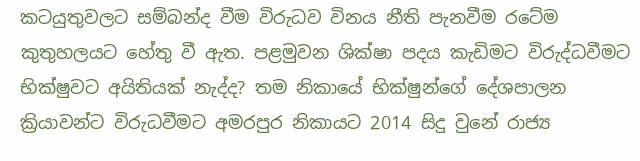කටයුතුවලට සම්බන්ද වීම විරුධව විනය නීති පැනවීම රටේම කුතුහලයට හේතු වී ඇත. පළමුවන ශික්ෂා පදය කැඩිමට විරුද්ධවීමට භික්ෂුවට අයිතියක් නැද්ද? තම නිකායේ භික්ෂුන්ගේ දේශපාලන ක්‍රියාවන්ට විරුධවීමට අමරපුර නිකායට 2014 සිදු වුනේ රාජ්‍ය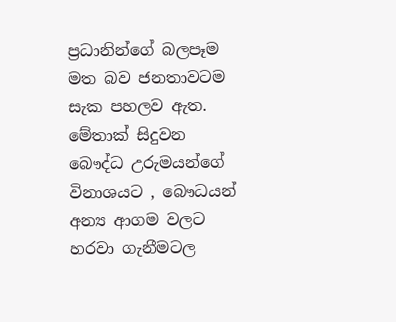ප්‍රධානින්ගේ බලපෑම මත බව ජනතාවටම සැක පහලව ඇත. මේතාක් සිදුවන බෞද්ධ උරුමයන්ගේ විනාශයට , බෞධයන් අන්‍ය ආගම වලට හරවා ගැනීමටල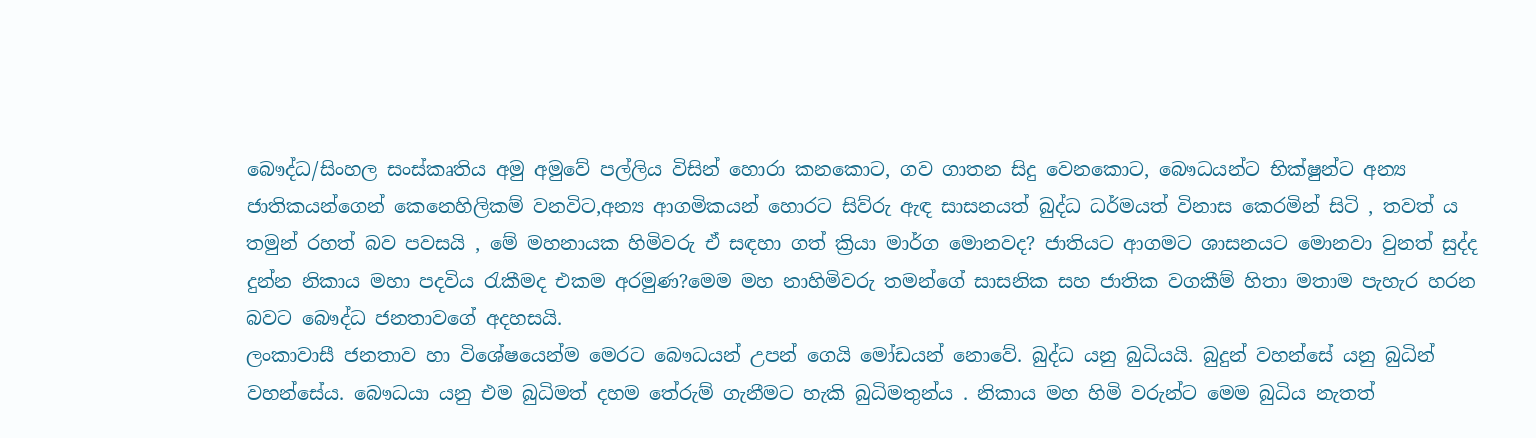බෞද්ධ/සිංහල සංස්කෘතිය අමු අමුවේ පල්ලිය විසින් හොරා කනකොට, ගව ගාතන සිදු වෙනකොට, බෞධයන්ට භික්ෂුන්ට අන්‍ය ජාතිකයන්ගෙන් කෙනෙහිලිකම් වනවිට,අන්‍ය ආගමිකයන් හොරට සිව්රු ඇඳ සාසනයත් බුද්ධ ධර්මයත් විනාස කෙරමින් සිටි , තවත් ය තමුන් රහත් බව පවසයි , මේ මහනායක හිමිවරු ඒ සඳහා ගත් ක්‍රියා මාර්ග මොනවද? ජාතියට ආගමට ශාසනයට මොනවා වුනත් සුද්ද දුන්න නිකාය මහා පදවිය රැකීමද එකම අරමුණ?මෙම මහ නාහිමිවරු තමන්ගේ සාසනික සහ ජාතික වගකීම් හිතා මතාම පැහැර හරන බවට බෞද්ධ ජනතාවගේ අදහසයි.
ලංකාවාසී ජනතාව හා විශේෂයෙන්ම මෙරට බෞධයන් උපන් ගෙයි මෝඩයන් නොවේ. බුද්ධ යනු බුධියයි. බුදුන් වහන්සේ යනු බුධින් වහන්සේය. බෞධයා යනු එම බුධිමත් දහම තේරුම් ගැනීමට හැකි බුධිමතුන්ය . නිකාය මහ හිමි වරුන්ට මෙම බුධිය නැතත්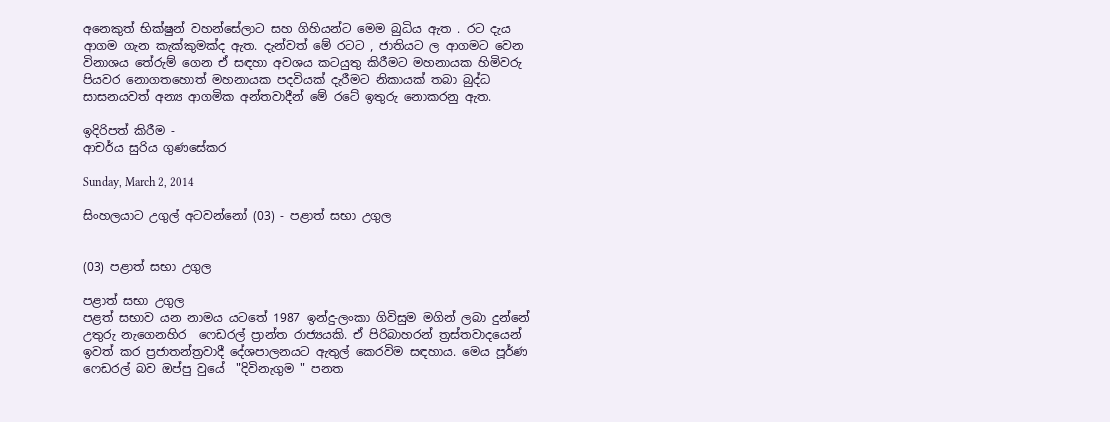අනෙකුත් භික්ෂුන් වහන්සේලාට සහ ගිහියන්ට මෙම බුධිය ඇත . රට දැය ආගම ගැන කැක්කුමක්ද ඇත. දැන්වත් මේ රටට , ජාතියට ල ආගමට වෙන විනාශය තේරුම් ගෙන ඒ සඳහා අවශය කටයුතු කිරීමට මහනායක හිමිවරු පියවර නොගතහොත් මහනායක පදවියක් දැරීමට නිකායක් තබා බුද්ධ සාසනයවත් අන්‍ය ආගමික අන්තවාදීන් මේ රටේ ඉතුරු නොකරනු ඇත.

ඉදිරිපත් කිරීම -
ආචර්ය සුරිය ගුණසේකර

Sunday, March 2, 2014

සිංහලයාට උගුල් අටවන්නෝ (03) - පළාත් සභා උගුල


(03) පළාත් සභා උගුල

පළාත් සභා උගුල
පළත් සභාව යන නාමය යටතේ 1987 ඉන්දු-ලංකා ගිවිසුම මගින් ලබා දුන්නේ උතුරු නැගෙනහිර  ෆෙඩරල් ප්‍රාන්ත රාජ්‍යයකි. ඒ පිරිබාහරන් ත්‍රස්තවාදයෙන් ඉවත් කර ප්‍රජාතන්ත්‍රවාදී දේශපාලනයට ඇතුල් කෙරවිම සඳහාය. මෙය පූර්ණ ෆෙඩරල් බව ඔප්පු වුයේ  "දිවිනැගුම " පනත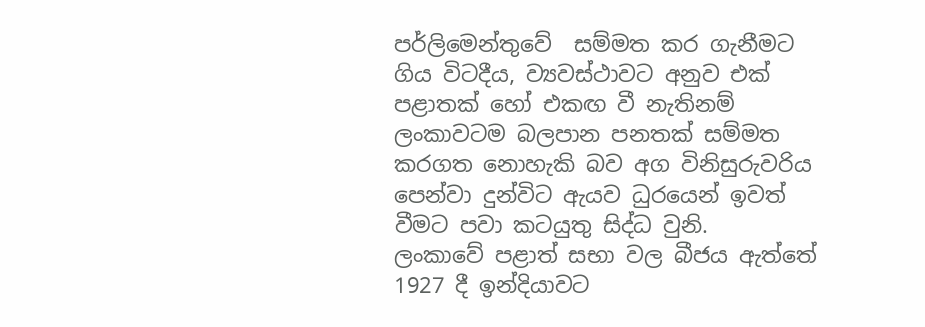පර්ලිමෙන්තුවේ  සම්මත කර ගැනීමට ගිය විටදීය, ව්‍යවස්ථාවට අනුව එක් පළාතක් හෝ එකඟ වී නැතිනම් ලංකාවටම බලපාන පනතක් සම්මත කරගත නොහැකි බව අග විනිසුරුවරිය පෙන්වා දුන්විට ඇයව ධුරයෙන් ඉවත් වීමට පවා කටයුතු සිද්ධ වුනි.
ලංකාවේ පළාත් සභා වල බීජය ඇත්තේ 1927 දී ඉන්දියාවට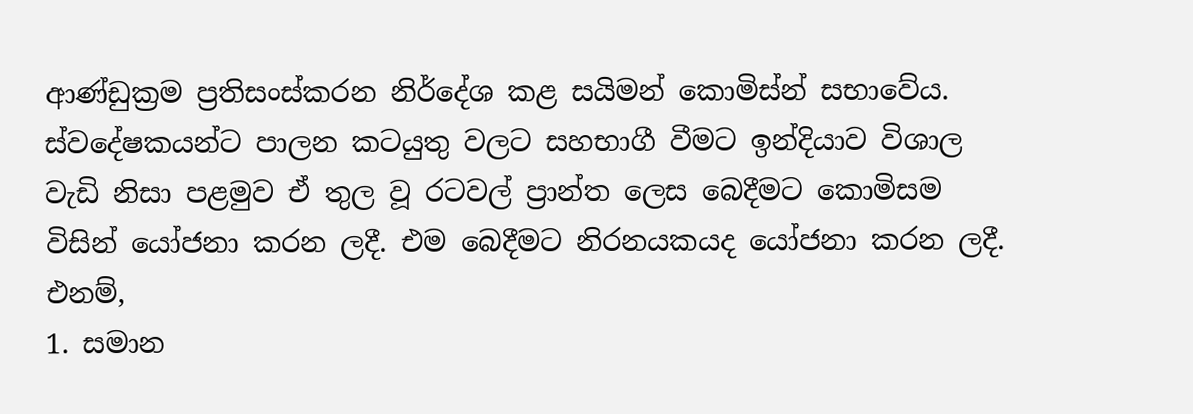ආණ්ඩුක්‍රම ප්‍රතිසංස්කරන නිර්දේශ කළ සයිමන් කොමිස්න් සභාවේය. ස්වදේෂකයන්ට පාලන කටයුතු වලට සහභාගී වීමට ඉන්දියාව විශාල වැඩි නිසා පළමුව ඒ තුල වූ රටවල් ප්‍රාන්ත ලෙස බෙදීමට කොමිසම විසින් යෝජනා කරන ලදී. එම බෙදීමට නිරනයකයද යෝජනා කරන ලදී. එනම්,
1. සමාන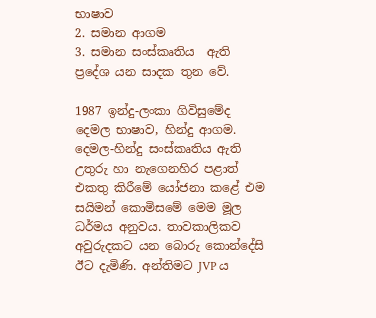භාෂාව
2. සමාන ආගම
3. සමාන සංස්කෘතිය  ඇති ප්‍රදේශ යන සාදක තුන වේ.

1987 ඉන්දු-ලංකා ගිවිසුමේද දෙමල භාෂාව, හින්දු ආගම. දෙමල-හින්දු සංස්කෘතිය ඇති උතුරු හා නැගෙනහිර පළාත් එකතු කිරීමේ යෝජනා කළේ එම සයිමන් කොමිසමේ මෙම මූල ධර්මය අනුවය. තාවකාලිකව අවුරුදකට යන බොරු කොන්දේසි ඊට දැමිණි. අන්තිමට JVP ය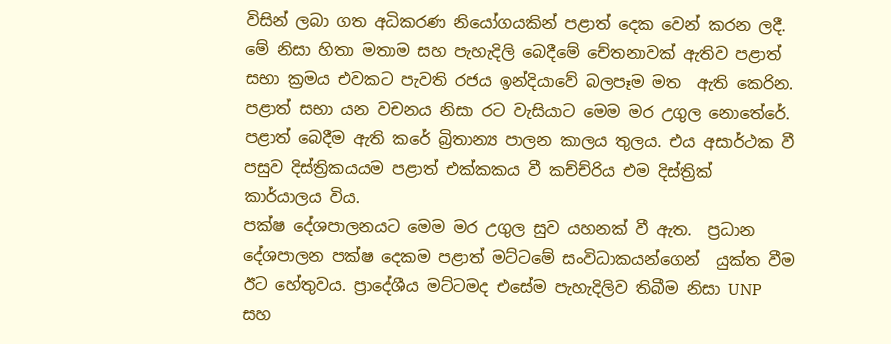විසින් ලබා ගත අධිකරණ නියෝගයකින් පළාත් දෙක වෙන් කරන ලදී.
මේ නිසා හිතා මතාම සහ පැහැදිලි බෙදීමේ චේතනාවක් ඇතිව පළාත් සභා ක්‍රමය එවකට පැවති රජය ඉන්දියාවේ බලපෑම මත  ඇති කෙරින. පළාත් සභා යන වචනය නිසා රට වැසියාට මෙම මර උගුල නොතේරේ.  පළාත් බෙදීම ඇති කරේ බ්‍රිතාන්‍ය පාලන කාලය තුලය. එය අසාර්ථක වී පසුව දිස්ත්‍රිකයයම පළාත් එක්කකය වී කච්ච්රිය එම දිස්ත්‍රික් කාර්යාලය විය.
පක්ෂ දේශපාලනයට මෙම මර උගුල සුව යහනක් වී ඇත.  ප්‍රධාන දේශපාලන පක්ෂ දෙකම පළාත් මට්ටමේ සංවිධාකයන්ගෙන්  යුක්ත වීම ඊට හේතුවය. ප්‍රාදේශීය මට්ටමද එසේම පැහැදිලිව තිබීම නිසා UNP සහ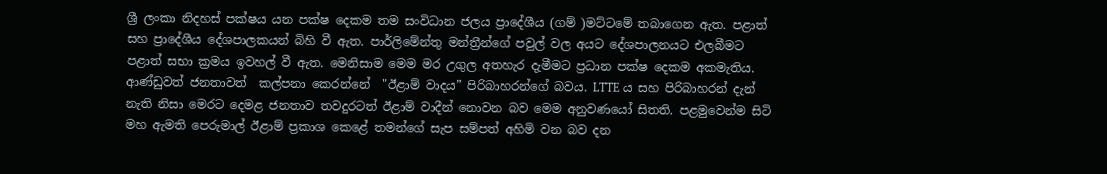ශ්‍රී ලංකා නිදහස් පක්ෂය යන පක්ෂ දෙකම තම සංවිධාන ජලය ප්‍රාදේශීය (ගම් )මට්ටමේ තබාගෙන ඇත. පළාත් සහ ප්‍රාදේශීය දේශපාලකයන් බිහි වී ඇත. පාර්ලිමේන්තු මන්ත්‍රීන්ගේ පවුල් වල අයට දේශපාලනයට එලබීමට පළාත් සභා ක්‍රමය ඉවහල් වී ඇත. මෙනිසාම මෙම මර උගුල අතහැර දැමීමට ප්‍රධාන පක්ෂ දෙකම අකමැතිය.
ආණ්ඩුවත් ජනතාවත්  කල්පනා කෙරන්නේ  "ඊළාම් වාදය” පිරිබාහරන්ගේ බවය. LTTE ය සහ පිරිබාහරන් දැන් නැති නිසා මෙරට දෙමළ ජනතාව තවදුරටත් ඊළාම් වාදීන් නොවන බව මෙම අනුවණයෝ සිතති. පළමුවෙන්ම සිටි මහ ඇමති පෙරුමාල් ඊළාම් ප්‍රකාශ කෙළේ තමන්ගේ සැප සම්පත් අහිමි වන බව දන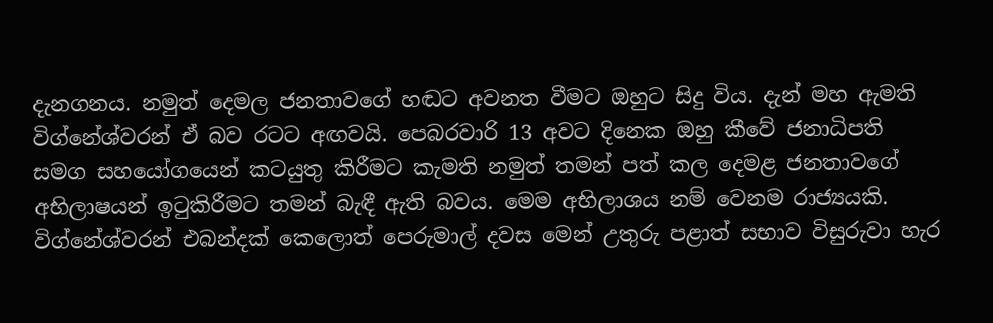දැනගනය. නමුත් දෙමල ජනතාවගේ හඬට අවනත වීමට ඔහුට සිදු විය. දැන් මහ ඇමති විග්නේශ්වරන් ඒ බව රටට අඟවයි. පෙබරවාරි 13 අවට දිනෙක ඔහු කීවේ ජනාධිපති සමග සහයෝගයෙන් කටයුතු කිරීමට කැමති නමුත් තමන් පත් කල දෙමළ ජනතාවගේ අභිලාෂයන් ඉටුකිරීමට තමන් බැඳී ඇති බවය. මෙම අභිලාශය නම් වෙනම රාජ්‍යයකි. විග්නේශ්වරන් එබන්දක් කෙලොත් පෙරුමාල් දවස මෙන් උතුරු පළාත් සභාව විසුරුවා හැර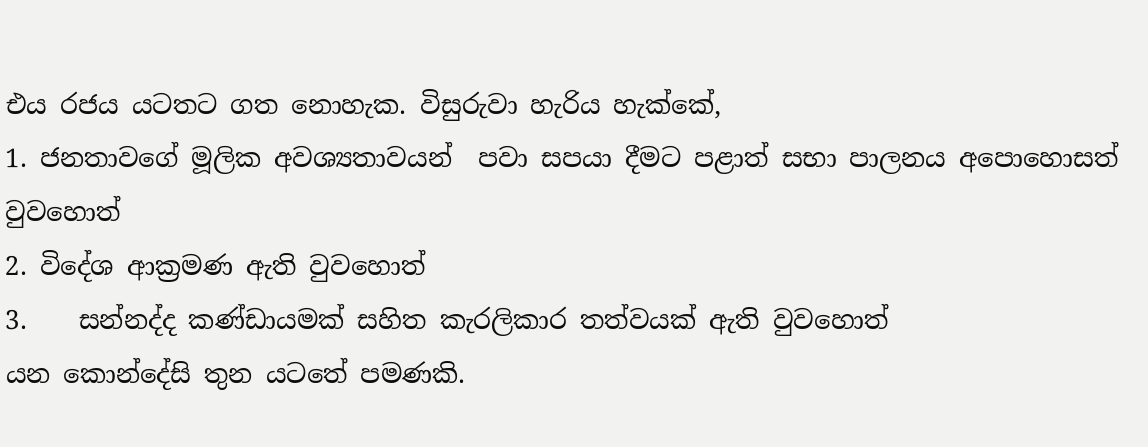එය රජය යටතට ගත නොහැක. විසුරුවා හැරිය හැක්කේ,
1. ජනතාවගේ මූලික අවශ්‍යතාවයන්  පවා සපයා දීමට පළාත් සභා පාලනය අපොහොසත් වුවහොත්
2. විදේශ ආක්‍රමණ ඇති වුවහොත්
3.    සන්නද්ද කණ්ඩායමක් සහිත කැරලිකාර තත්වයක් ඇති වුවහොත්
යන කොන්දේසි තුන යටතේ පමණකි.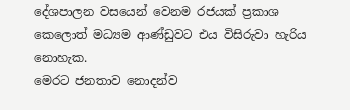දේශපාලන වසයෙන් වෙනම රජයක් ප්‍රකාශ කෙලොත් මධ්‍යම ආණ්ඩුවට එය විසිරුවා හැරිය නොහැක.
මෙරට ජනතාව නොදන්ව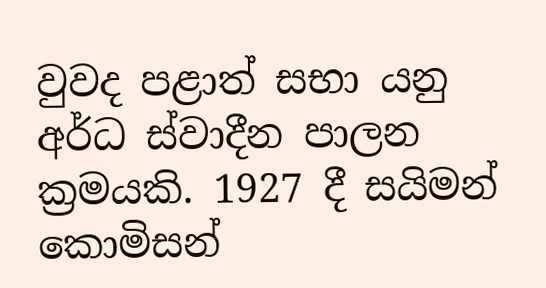වුවද පළාත් සභා යනු අර්ධ ස්වාදීන පාලන ක්‍රමයකි. 1927 දී සයිමන් කොමිසන්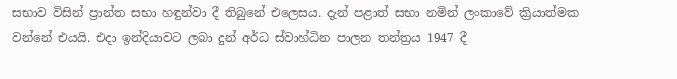සභාව විසින් ප්‍රාන්ත සභා හඳුන්වා දී තිබුනේ එලෙසය. දැන් පළාත් සභා නමින් ලංකාවේ ක්‍රියාත්මක වන්නේ එයයි. එදා ඉන්දියාවට ලබා දුන් අර්ධ ස්වාහ්ධින පාලන තන්ත්‍රය 1947 දී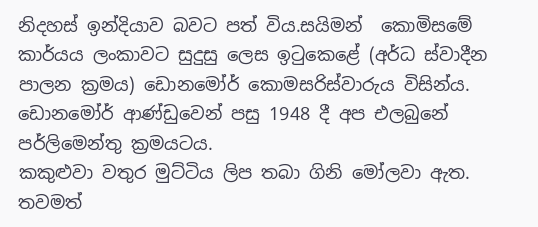නිදහස් ඉන්දියාව බවට පත් විය.සයිමන්  කොමිසමේ කාර්යය ලංකාවට සුදුසු ලෙස ඉටුකෙළේ (අර්ධ ස්වාදීන පාලන ක්‍රමය) ඩොනමෝර් කොමසරිස්වාරුය විසින්ය. ඩොනමෝර් ආණ්ඩුවෙන් පසු 1948 දී අප එලබුනේ  පර්ලිමෙන්තු ක්‍රමයටය.
කකුළුවා වතුර මුට්ටිය ලිප තබා ගිනි මෝලවා ඇත. තවමත්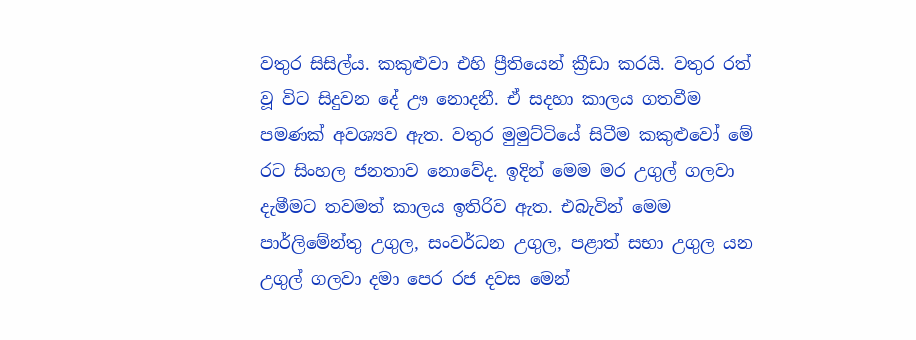වතුර සිසිල්ය. කකුළුවා එහි ප්‍රීතියෙන් ක්‍රීඩා කරයි. වතුර රත් වූ විට සිදුවන දේ ඌ නොදනී. ඒ සදහා කාලය ගතවීම පමණක් අවශ්‍යව ඇත. වතුර මුමුට්ටියේ සිටීම කකුළුවෝ මේ රට සිංහල ජනතාව නොවේද. ඉදින් මෙම මර උගුල් ගලවා දැමීමට තවමත් කාලය ඉතිරිව ඇත. එබැවින් මෙම පාර්ලිමේන්තු උගුල, සංවර්ධන උගුල, පළාත් සභා උගුල යන උගුල් ගලවා දමා පෙර රජ දවස මෙන්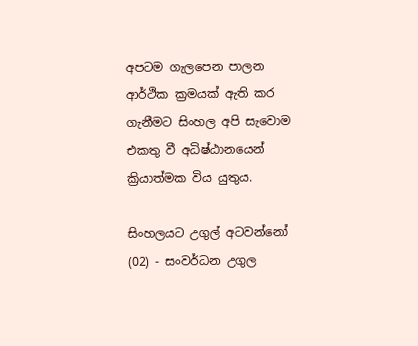අපටම ගැලපෙන පාලන ආර්ථික ක්‍රමයක් ඇති කර ගැනීමට සිංහල අපි සැවොම එකතු වී අධිෂ්ඨානයෙන් ක්‍රියාත්මක විය යුතුය.

සිංහලයට උගුල් අටවන්නෝ (02) - සංවර්ධන උගුල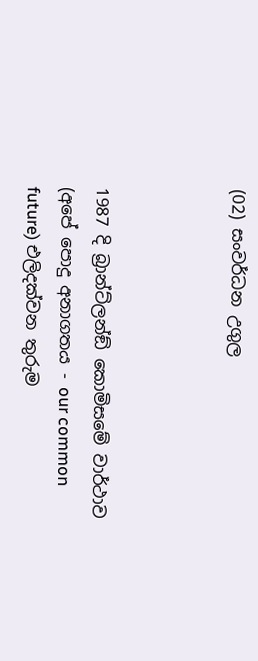(02) සංවර්ධන උගුල



1987 දි බ්‍රාන්ට්ලන්ඞ් කොමිසමේ වාර්ථාව (අපේ පොදු අනාගතය - our common future) එලිදක්වන තුරුම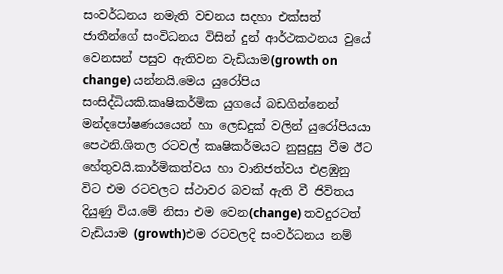සංවර්ධනය නමැති වචනය සදහා එක්සත් ජාතීන්ගේ සංවිධනය විසින් දුන් ආර්ථකථනය වුයේ වෙනසන් පසුව ඇතිවන වැඩියාම(growth on change) යන්නයි.මෙය යුරෝපිය සංසිද්ධියකි.කෘෂිකර්මික යුගයේ බඩගින්නෙන් මන්දපෝෂණයයෙන් හා ලෙඩදුක් වලින් යුරෝපියයා පෙථනි.ශිතල රටවල් කෘෂිකර්මයට නුසුදුසු වීම ඊට හේතුවයි.කාර්මිකත්වය හා වානිජත්වය එළඹුනු විට එම රටවලට ස්ථාවර බවක් ඇති වී ජිවිතය දියුණු විය.මේ නිසා එම වෙන(change) තවදුරටත් වැඩියාම (growth)එම රටවලදි සංවර්ධනය නම්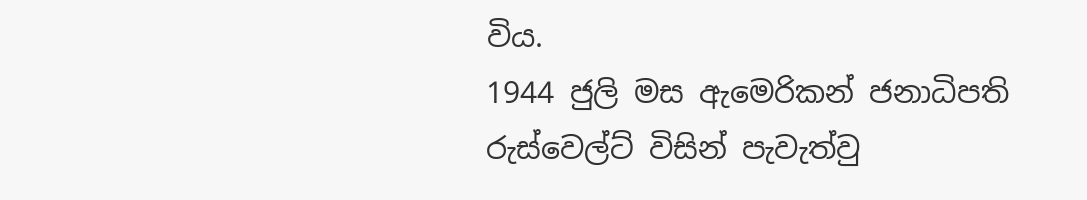විය.
1944 ජුලි මස ඇමෙරිකන් ජනාධිපති රුස්වෙල්ට් විසින් පැවැත්වු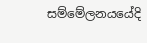සම්මේලනයයේදි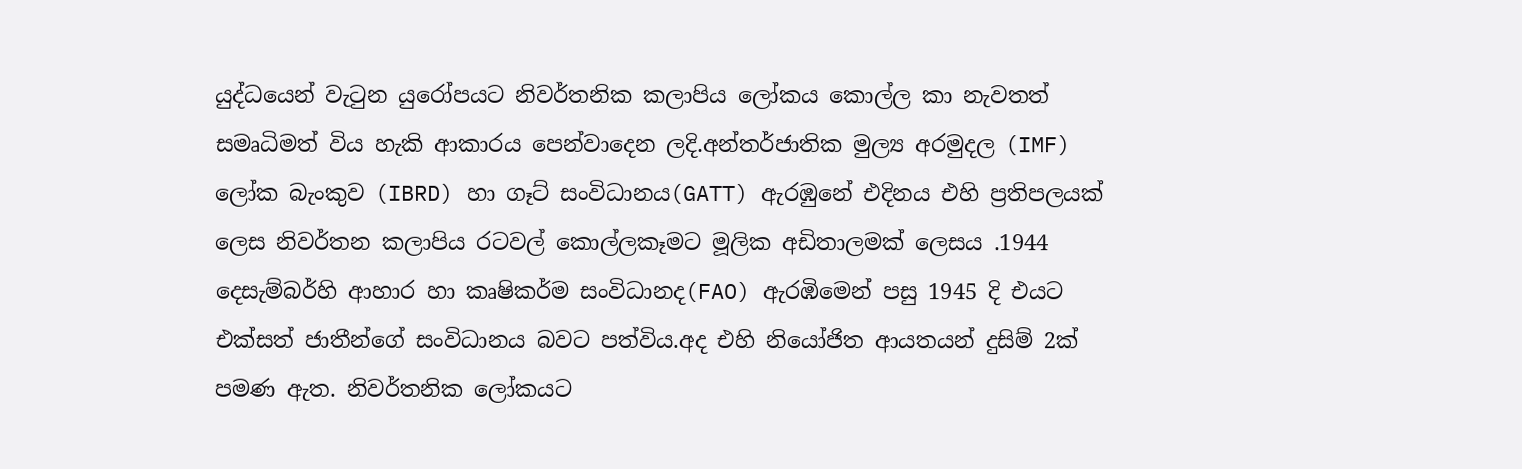යුද්ධයෙන් වැටුන යුරෝපයට නිවර්තනික කලාපිය ලෝකය කොල්ල කා නැවතත් සමෘධිමත් විය හැකි ආකාරය පෙන්වාදෙන ලදි.අන්තර්ජාතික මුල්‍ය අරමුදල (IMF) ලෝක බැංකුව (IBRD) හා ගෑට් සංවිධානය(GATT) ඇරඹුනේ එදිනය එහි ප්‍රතිපලයක් ලෙස නිවර්තන කලාපිය රටවල් කොල්ලකෑමට මූලික අඩිතාලමක් ලෙසය .1944 දෙසැම්බර්හි ආහාර හා කෘෂිකර්ම සංවිධානද(FAO) ඇරඹිමෙන් පසු 1945 දි එයට එක්සත් ජාතීන්ගේ සංවිධානය බවට පත්විය.අද එහි නියෝජිත ආයතයන් දුසිම් 2ක් පමණ ඇත. නිවර්තනික ලෝකයට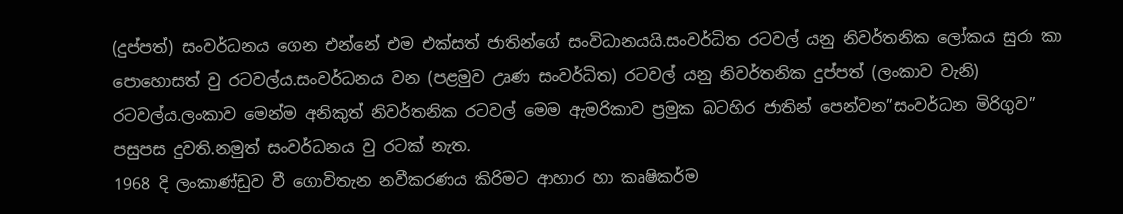(දුප්පත්) සංවර්ධනය ගෙන එන්නේ එම එක්සත් ජාතින්ගේ සංවිධානයයි.සංවර්ධිත රටවල් යනු නිවර්තනික ලෝකය සුරා කා පොහොසත් වු රටවල්ය.සංවර්ධනය වන (පළමුව උෘණ සංවර්ධිත) රටවල් යනු නිවර්තනික දුප්පත් (ලංකාව වැනි) රටවල්ය.ලංකාව මෙන්ම අනිකුත් නිවර්තනික රටවල් මෙම ඇමරිකාව ප්‍රමුක බටහිර ජාතින් පෙන්වන”සංවර්ධන මිරිගුව” පසුපස දුවති.නමුත් සංවර්ධනය වු රටක් නැත.
1968 දි ලංකාණ්ඩුව වී ගොවිතැන නවීකරණය කිරිමට ආහාර හා කෘෂිකර්ම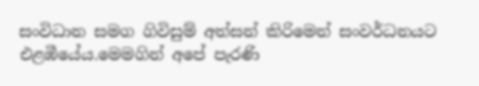සංවිධාන සමග ගිවිසුම් අත්සන් කිරිමෙන් සංවර්ධනයට එළඹීයේය.මෙමගින් අපේ පැරණි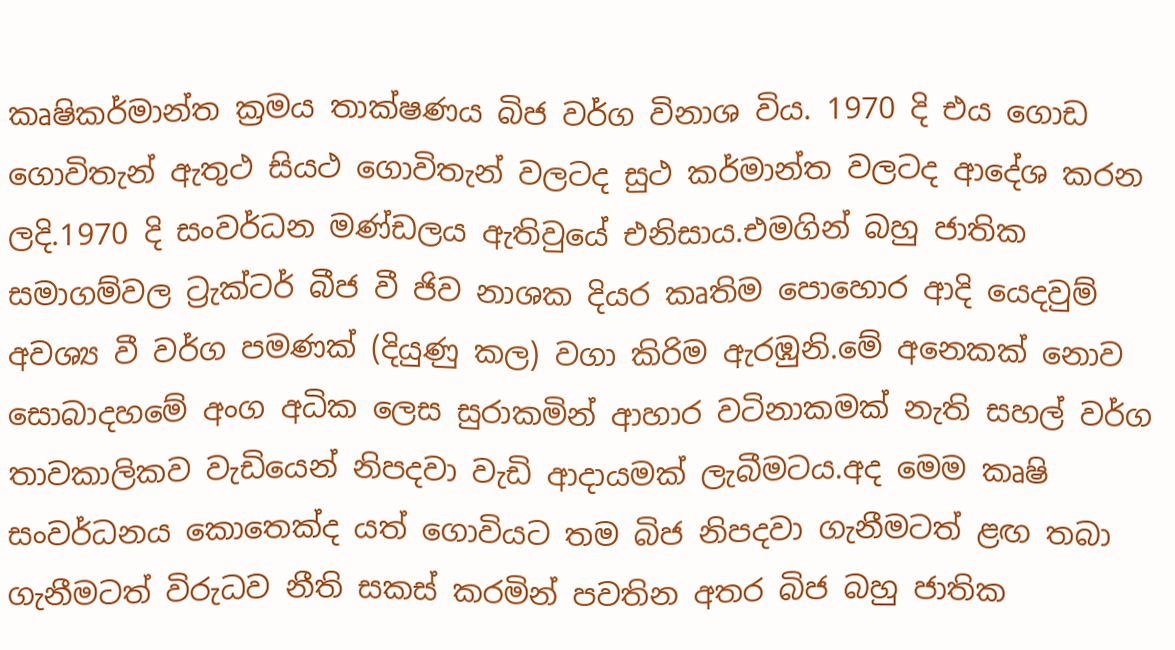කෘෂිකර්මාන්ත ක්‍රමය තාක්ෂණය බිජ වර්ග විනාශ විය. 1970 දි එය ගොඩ ගොවිතැන් ඇතුථ සියථ ගොවිතැන් වලටද සුථ කර්මාන්ත වලටද ආදේශ කරන ලදි.1970 දි සංවර්ධන මණ්ඩලය ඇතිවුයේ එනිසාය.එමගින් බහු ජාතික සමාගම්වල ට්‍රැක්ටර් බීජ වී ජිව නාශක දියර කෘතිම පොහොර ආදි යෙදවුම් අවශ්‍ය වී වර්ග පමණක් (දියුණු කල) වගා කිරිම ඇරඹුනි.මේ අනෙකක් නොව සොබාදහමේ අංග අධික ලෙස සුරාකමින් ආහාර වටිනාකමක් නැති සහල් වර්ග තාවකාලිකව වැඩියෙන් නිපදවා වැඩි ආදායමක් ලැබීමටය.අද මෙම කෘෂි සංවර්ධනය කොතෙක්ද යත් ගොවියට තම බිජ නිපදවා ගැනීමටත් ළඟ තබා ගැනීමටත් විරුධව නීති සකස් කරමින් පවතින අතර බිජ බහු ජාතික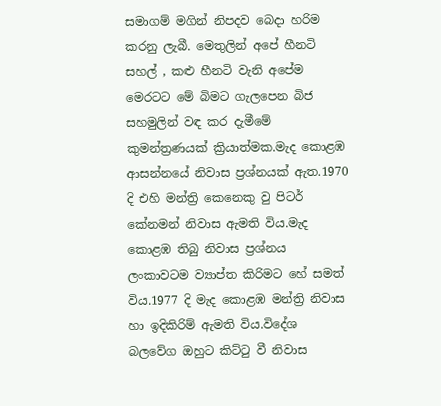සමාගම් මගින් නිපදව බෙදා හරිම කරනු ලැබී. මෙතුලින් අපේ හීනටි සහල් , කළු හීනටි වැනි අපේම මෙරටට මේ බිමට ගැලපෙන බිජ සහමුලින් වඳ කර දැමීමේ කුමන්ත්‍රණයක් ක්‍රියාත්මක.මැද කොළඹ ආසන්නයේ නිවාස ප්‍රශ්නයක් ඇත.1970 දි එහි මන්ත්‍රි කෙනෙකු වු පිටර් කේනමන් නිවාස ඇමති විය.මැද කොළඹ තිබු නිවාස ප්‍රශ්නය ලංකාවටම ව්‍යාප්ත කිරිමට හේ සමත් විය.1977 දි මැද කොළඹ මන්ත්‍රි නිවාස හා ඉදිකිරිම් ඇමති විය.විදේශ බලවේග ඔහුට කිට්ටු වී නිවාස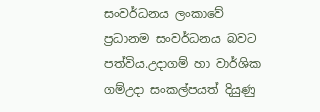සංවර්ධනය ලංකාවේ ප්‍රධානම සංවර්ධනය බවට පත්විය.උදාගම් හා වාර්ශික ගම්උදා සංකල්පයත් දියුණු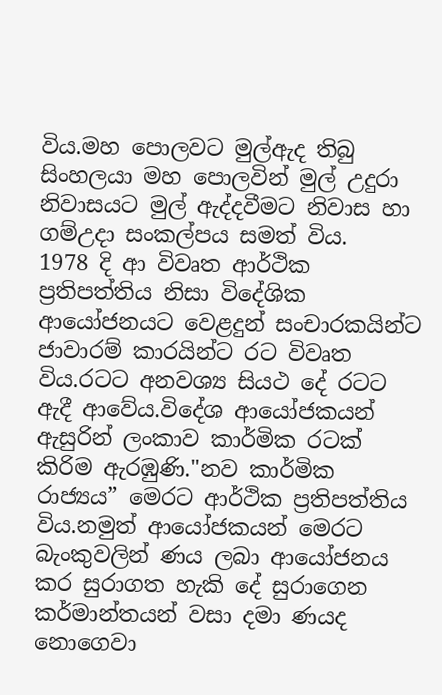විය.මහ පොලවට මුල්ඇද තිබු සිංහලයා මහ පොලවින් මුල් උදුරා නිවාසයට මුල් ඇද්දවීමට නිවාස හා ගම්උදා සංකල්පය සමත් විය.
1978 දි ආ විවෘත ආර්ථික ප්‍රතිපත්තිය නිසා විදේශික ආයෝජනයට වෙළදුන් සංචාරකයින්ට ජාවාරම් කාරයින්ට රට විවෘත විය.රටට අනවශ්‍ය සියථ දේ රටට ඇදී ආවේය.විදේශ ආයෝජකයන් ඇසුරින් ලංකාව කාර්මික රටක් කිරිම ඇරඹුණි."නව කාර්මික රාජ්‍යය” මෙරට ආර්ථික ප්‍රතිපත්තිය විය.නමුත් ආයෝජකයන් මෙරට බැංකුවලින් ණය ලබා ආයෝජනය කර සුරාගත හැකි දේ සුරාගෙන කර්මාන්තයන් වසා දමා ණයද නොගෙවා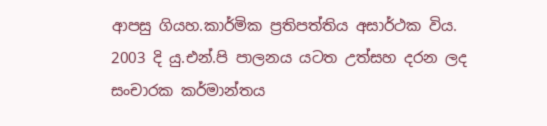ආපසු ගියහ.කාර්මික ප්‍රතිපත්තිය අසාර්ථක විය.
2003 දි යු.එන්.පි පාලනය යටත උත්සහ දරන ලද සංචාරක කර්මාන්තය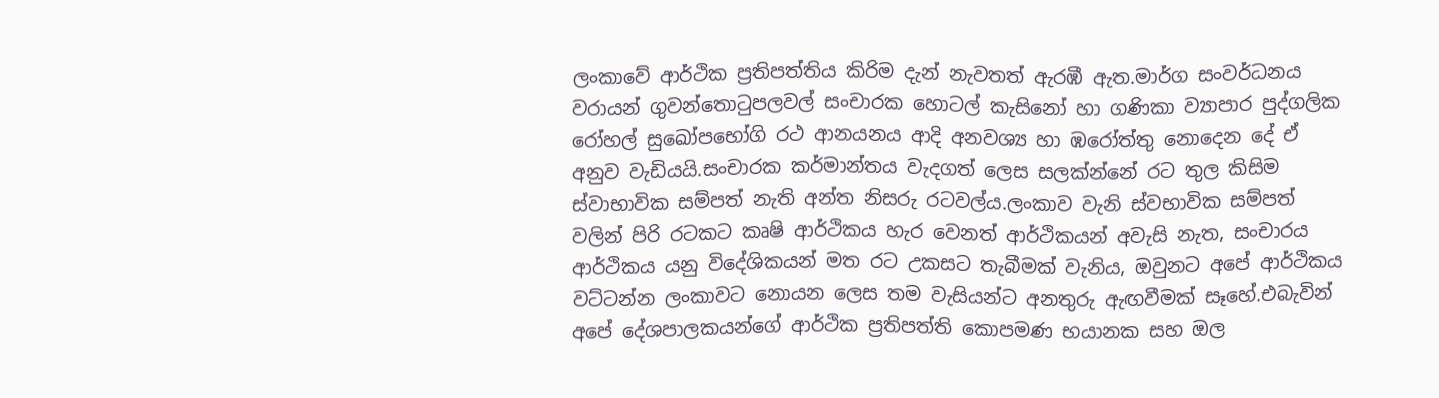ලංකාවේ ආර්ථික ප්‍රතිපත්තිය කිරිම දැන් නැවතත් ඇරඹී ඇත.මාර්ග සංවර්ධනය වරායන් ගුවන්තොටුපලවල් සංචාරක හොටල් කැසිනෝ හා ගණිකා ව්‍යාපාර පුද්ගලික රෝහල් සුඛෝපභෝගි රථ ආනයනය ආදි අනවශ්‍ය හා ඹරෝත්තු නොදෙන දේ ඒ අනුව වැඩියයි.සංචාරක කර්මාන්තය වැදගත් ලෙස සලක්න්නේ රට තුල කිසිම ස්වාභාවික සම්පත් නැති අන්ත නිසරු රටවල්ය.ලංකාව වැනි ස්වභාවික සම්පත් වලින් පිරි රටකට කෘෂි ආර්ථිකය හැර වෙනත් ආර්ථිකයන් අවැසි නැත, සංචාරය ආර්ථිකය යනු විදේශිකයන් මත රට උකසට තැබීමක් වැනිය, ඔවුනට අපේ ආර්ථිකය වට්ටන්න ලංකාවට නොයන ලෙස තම වැසියන්ට අනතුරු ඇඟවීමක් සෑහේ.එබැවින් අපේ දේශපාලකයන්ගේ ආර්ථික ප්‍රතිපත්ති කොපමණ භයානක සහ ඔල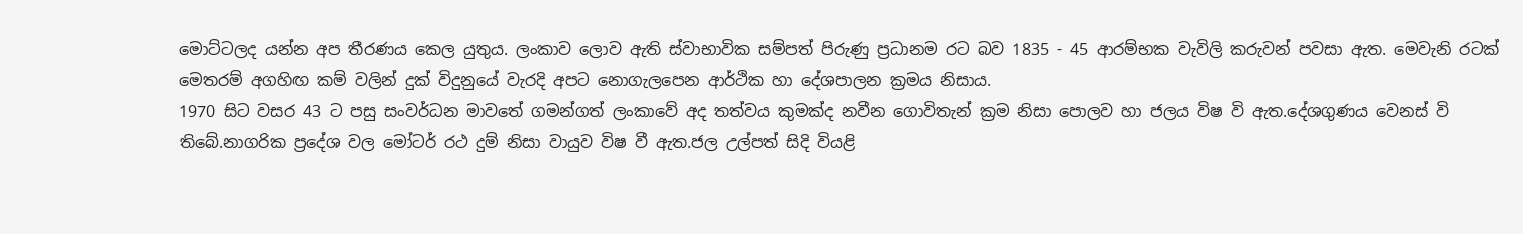මොට්ටලද යන්න අප තීරණය කෙල යුතුය. ලංකාව ලොව ඇති ස්වාභාවික සම්පත් පිරුණු ප්‍රධානම රට බව 1835 - 45 ආරම්භක වැවිලි කරුවන් පවසා ඇත. මෙවැනි රටක් මෙතරම් අගහිඟ කම් වලින් දුක් විදුනුයේ වැරදි අපට නොගැලපෙන ආර්ථික හා දේශපාලන ක්‍රමය නිසාය.
1970 සිට වසර 43 ට පසු සංවර්ධන මාවතේ ගමන්ගත් ලංකාවේ අද තත්වය කුමක්ද නවීන ගොවිතැන් ක්‍රම නිසා පොලව හා ජලය විෂ වි ඇත.දේශගුණය වෙනස් වි තිබේ.නාගරික ප්‍රදේශ වල මෝටර් රථ දුම් නිසා වායුව විෂ වී ඇත.ජල උල්පත් සිදි වියළි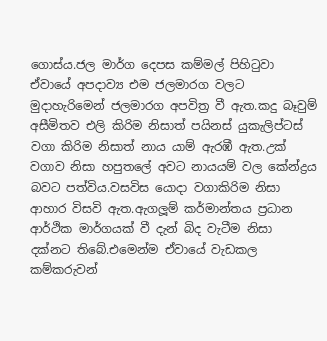ගොස්ය.ජල මාර්ග දෙපස කම්මල් පිහිටුවා ඒවායේ අපදාව්‍ය එම ජලමාරග වලට මුදාහැරිමෙන් ජලමාරග අපවිත්‍ර වී ඇත.කදු බෑවුම් අසීමිතව එලි කිරිම නිසාත් පයිනස් යුකැලිප්ටස් වගා කිරිම නිසාත් නාය යාම් ඇරඹී ඇත.උක් වගාව නිසා හපුතලේ අවට නායයම් වල කේන්ද්‍රය බවට පත්විය.වසවිස යොදා වගාකිරිම නිසා ආහාර විසවි ඇත.ඇගලූම් කර්මාන්තය ප්‍රධාන ආර්ථික මාර්ගයක් වී දැන් බිද වැටීම නිසා දක්නට තිබේ.එමෙන්ම ඒවායේ වැඩකල කම්කරුවන්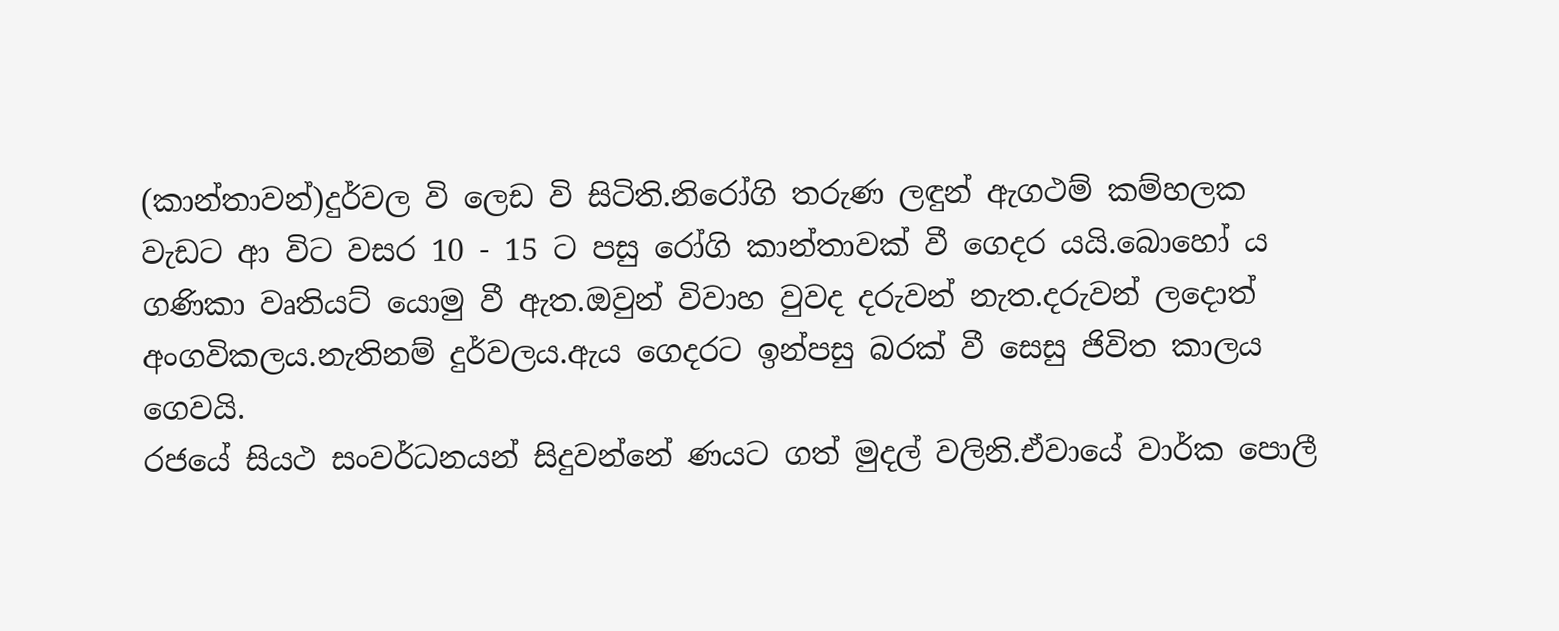(කාන්තාවන්)දුර්වල වි ලෙඩ වි සිටිති.නිරෝගි තරුණ ලඳුන් ඇගථම් කම්හලක වැඩට ආ විට වසර 10 - 15 ට පසු රෝගි කාන්තාවක් වී ගෙදර යයි.බොහෝ ය ගණිකා වෘතියට් යොමු වී ඇත.ඔවුන් විවාහ වුවද දරුවන් නැත.දරුවන් ලදොත් අංගවිකලය.නැතිනම් දුර්වලය.ඇය ගෙදරට ඉන්පසු බරක් වී සෙසු ජිවිත කාලය ගෙවයි.
රජයේ සියථ සංවර්ධනයන් සිදුවන්නේ ණයට ගත් මුදල් වලිනි.ඒවායේ වාර්ක පොලී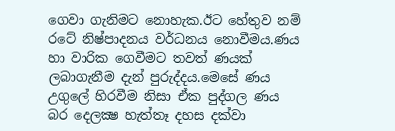ගෙවා ගැනිමට නොහැක.ඊට හේතුව නම් රටේ නිෂ්පාදනය වර්ධනය නොවීමය.ණය හා වාරික ගෙවීමට තවත් ණයක් ලබාගැනීම දැන් පුරුද්දය.මෙසේ ණය උගුලේ හිරවීම නිසා ඒක පුද්ගල ණය බර දෙලක්‍ෂ හැත්තෑ දහස දක්වා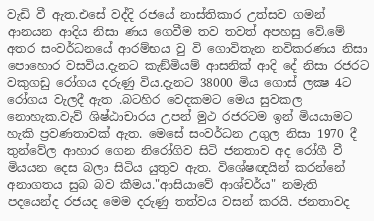වැඩි වී ඇත.එසේ වද්දි රජයේ නාස්තිකාර උත්සව ගමන් ආනයන ආදිය නිසා ණය ගෙවීම තව තවත් අපහසු වේ.මේ අතර සංවර්ධනයේ ආරම්භය වු වි ගොවිතැන නවිකරණය නිසා පොහොර වසවිය.දැනට කැඞ්මියම් ආසනික් ආදි දේ නිසා රජරට වකුගඩු රෝගය දරුණු විය.දැනට 38000 මිය ගොස් ලක්‍ෂ 4ට රෝගය වැලදී ඇත .බටහිර වෙදකමට මෙය සුවකල නොහැක.වැව් ශිෂ්ඨාචාරය උපන් මුථ රජරටම ඉන් මියයාමට හැකි ප්‍රවණතාවක් ඇත. මෙසේ සංවර්ධන උගුල නිසා 1970 දී තුන්වේල ආහාර ගෙන නිරෝගිව සිටි ජනතාව අද රෝගී වී මියයන දෙස බලා සිටිය යුතුව ඇත. විශේෂඥයින් කරන්නේ අනාගතය සුබ බව කීමය."ආසියාවේ ආශ්චර්ය" නමැති පදයෙන්ද රජයද මෙම දරුණු තත්වය වසන් කරයි. ජනතාවද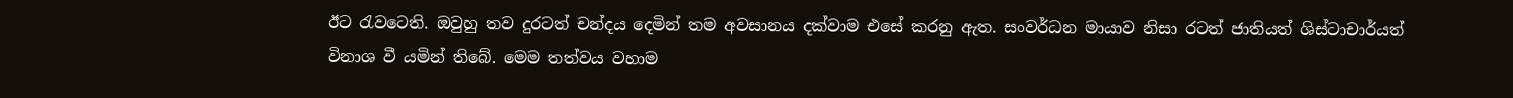ඊට රැවටෙති. ඔවුහු තව දුරටත් චන්දය දෙමින් තම අවසානය දක්වාම එසේ කරනු ඇත. සංවර්ධන මායාව නිසා රටත් ජාතියත් ශිස්ටාචාර්යත් විනාශ වී යමින් තිබේ. මෙම තත්වය වහාම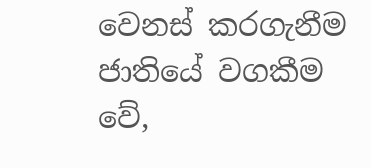වෙනස් කරගැනීම ජාතියේ වගකීම වේ,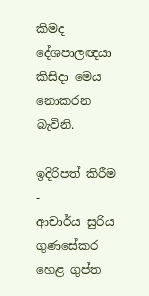කිමද දේශපාලඥයා කිසිදා මෙය නොකරන බැවිනි.

ඉදිරිපත් කිරීම -
ආචාර්ය සුරිය ගුණසේකර
හෙළ ගුප්ත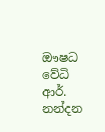ඖෂධ වේධි ආර්. නන්දන